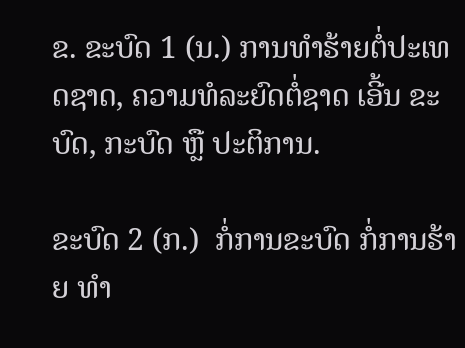ຂ. ຂະບົດ 1 (ນ.) ການທໍາຮ້າຍຕໍ່ປະເທດຊາດ, ຄວາມທໍລະຍົດຕໍ່ຊາດ ເອີ້ນ ຂະບົດ, ກະບົດ ຫຼື ປະຕິການ.

ຂະບົດ 2 (ກ.)  ກໍ່ການຂະບົດ ກໍ່ການຮ້າຍ ທໍາ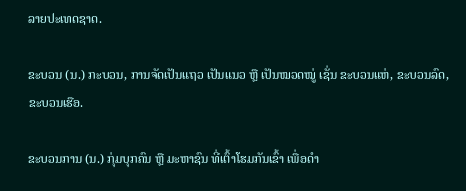ລາຍປະເທດຊາດ.

ຂະບວນ (ນ.) ກະບວນ, ການຈັດເປັນແຖວ ເປັນແນວ ຫຼື ເປັນໝວດໝູ່ ເຊັ່ນ ຂະບວນແຫ່, ຂະບວນລົດ, ຂະບວນເຮືອ.

ຂະບວນການ (ນ.) ກຸ່ມບຸກຄົນ ຫຼື ມະຫາຊົນ ທີ່ເຕົ້າໂຮມກັນເຂົ້າ ເພື່ອດໍາ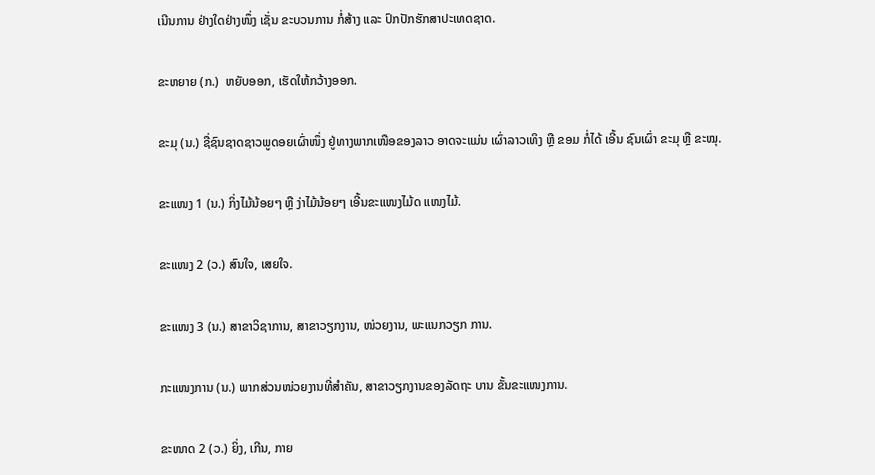ເນີນການ ຢ່າງໃດຢ່າງໜຶ່ງ ເຊັ່ນ ຂະບວນການ ກໍ່ສ້າງ ແລະ ປົກປັກຮັກສາປະເທດຊາດ.

ຂະຫຍາຍ (ກ.)  ຫຍັບອອກ, ເຮັດໃຫ້ກວ້າງອອກ.

ຂະມຸ (ນ.) ຊື່ຊົນຊາດຊາວພູດອຍເຜົ່າໜຶ່ງ ຢູ່ທາງພາກເໜືອຂອງລາວ ອາດຈະແມ່ນ ເຜົ່າລາວເທິງ ຫຼື ຂອມ ກໍ່ໄດ້ ເອີ້ນ ຊົນເຜົ່າ ຂະມຸ ຫຼື ຂະໝຸ.

ຂະແໜງ 1 (ນ.) ກິ່ງໄມ້ນ້ອຍໆ ຫຼື ງ່າໄມ້ນ້ອຍໆ ເອີ້ນຂະແໜງໄມ້ດ ແໜງໄມ້.

ຂະແໜງ 2 (ວ.) ສົນໃຈ, ເສຍໃຈ.

ຂະແໜງ 3 (ນ.) ສາຂາວິຊາການ, ສາຂາວຽກງານ, ໜ່ວຍງານ, ພະແນກວຽກ ການ.

ກະແໜງການ (ນ.) ພາກສ່ວນໜ່ວຍງານທີ່ສໍາຄັນ, ສາຂາວຽກງານຂອງລັດຖະ ບານ ຂັ້ນຂະແໜງການ.

ຂະໜາດ 2 (ວ.) ຍິ່ງ, ເກີນ, ກາຍ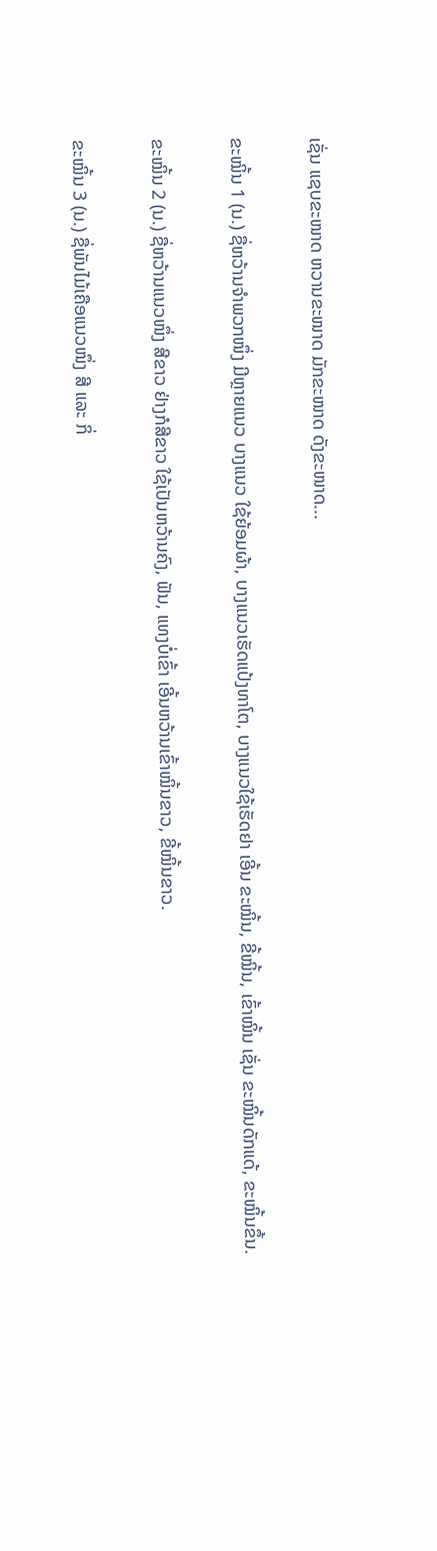ເຊັ່ນ ແຊບຂະໜາດ ຫວານຂະໜາດ ມັກຂະໜາດ ດັງຂະໜາດ...

ຂະໝິ້ນ 1 (ນ.) ຊື່ຫວ້ານຈໍາພວກໜຶ່ງ ມີຫຼາຍແນວ ບາງແນວ ໃຊ້ຍ້ອມຜ້າ, ບາງແນວເຮັດແປ້ງທາໂຕ, ບາງແນວໃຊ້ເຮັດຢາ ເອີ້ນ ຂະໝິ້ນ, ຂີ້ໝິ້ນ, ເຂົ້າໝິ້ນ ເຊັ່ນ ຂະໝິ້ນດັກແດ້, ຂະໝິ້ນຂຶ້ນ.

ຂະໝິ້ນ 2 (ນ.) ຊື່ຫວ້ານແນວໜຶ່ງ ສີຂາວ ຢ່າງກໍສີຂາວ ໃຊ້ເປັນຫວ້ານຄົງ, ຟັນ, ແທງບໍ່ເຂົ້າ ເອີ້ນຫວ້ານເຂົ້າໝິ້ນຂາວ, ຂີ້ໝິ້ນຂາວ.

ຂະໝິ້ນ 3 (ນ.) ຊື່ພັນໄມ້ເຄືອແນວໜຶ່ງ ສີ ແລະ ກິ່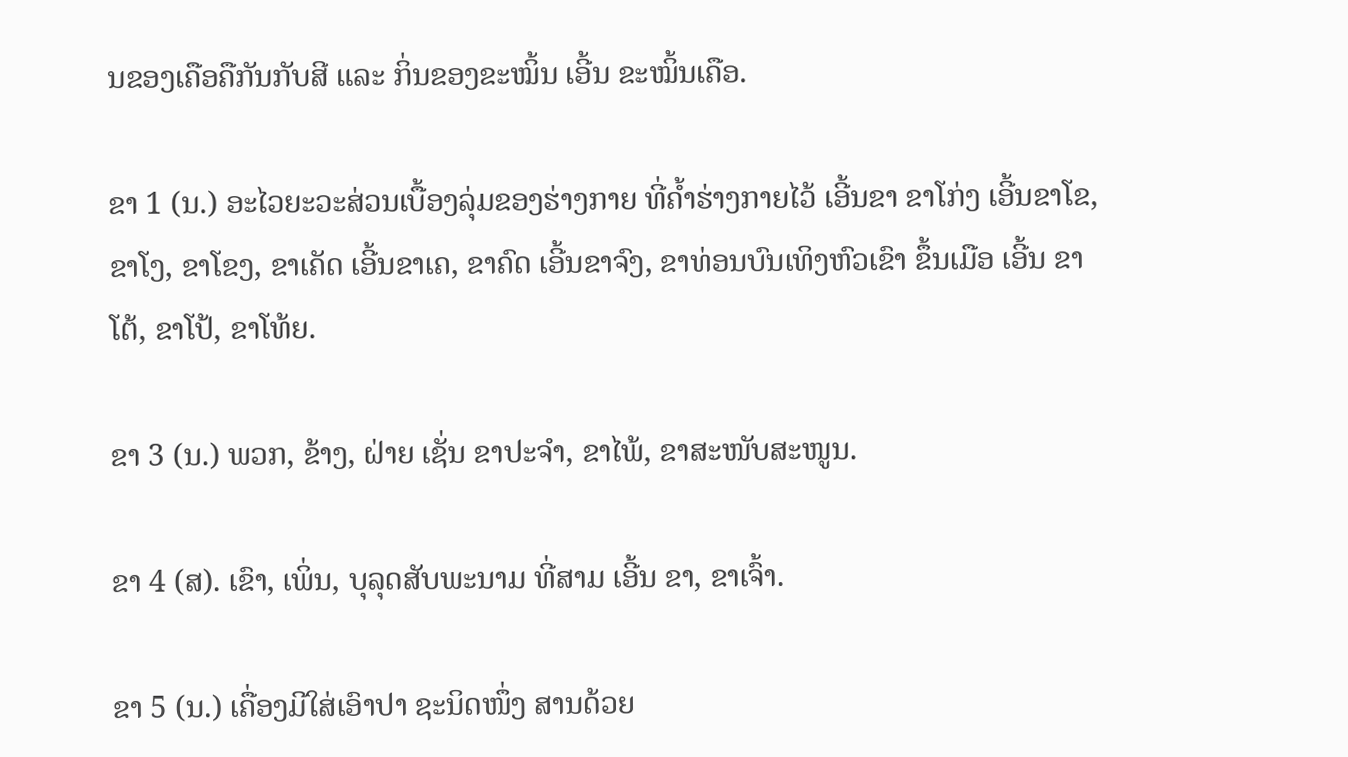ນຂອງເຄືອຄືກັນກັບສີ ແລະ ກິ່ນຂອງຂະໝິ້ນ ເອີ້ນ ຂະໝິ້ນເຄືອ.

ຂາ 1 (ນ.) ອະໄວຍະວະສ່ວນເບື້ອງລຸ່ມຂອງຮ່າງກາຍ ທີ່ຄໍ້າຮ່າງກາຍໄວ້ ເອີ້ນຂາ ຂາໂກ່ງ ເອີ້ນຂາໂຂ, ຂາໂງ, ຂາໂຂງ, ຂາເຄັດ ເອີ້ນຂາເຄ, ຂາຄົດ ເອີ້ນຂາຈົງ, ຂາທ່ອນບົນເທິງຫົວເຂົາ ຂຶ້ນເມືອ ເອີ້ນ ຂາໂຕ້, ຂາໂປ້, ຂາໂທ້ຍ.

ຂາ 3 (ນ.) ພວກ, ຂ້າງ, ຝ່າຍ ເຊັ່ນ ຂາປະຈໍາ, ຂາໄພ້, ຂາສະໜັບສະໜູນ.

ຂາ 4 (ສ). ເຂົາ, ເພິ່ນ, ບຸລຸດສັບພະນາມ ທີ່ສາມ ເອີ້ນ ຂາ, ຂາເຈົ້າ.

ຂາ 5 (ນ.) ເຄື່ອງມີໃສ່ເອົາປາ ຊະນິດໜຶ່ງ ສານດ້ວຍ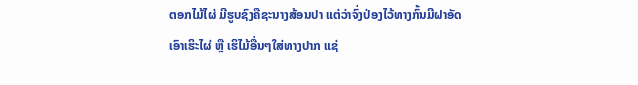ຕອກໄມ້ໄຜ່ ມີຮູບຊົງຄືຊະນາງສ້ອນປາ ແຕ່ວ່າຈົ່ງປ່ອງໄວ້ທາງກົ້ນມີຝາອັດ ເອົາເຮິະໄຜ່ ຫຼື ເຮິໄມ້ອື່ນໆໃສ່ທາງປາກ ແຊ່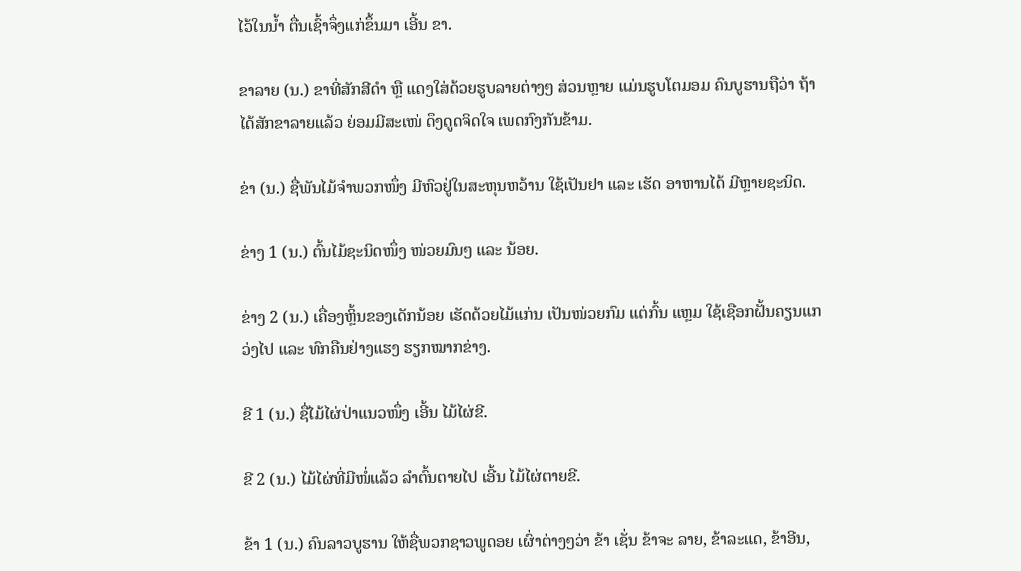ໄວ້ໃນນໍ້າ ຕື່ນເຊົ້າຈຶ່ງແກ່ຂຶ້ນມາ ເອີ້ນ ຂາ.

ຂາລາຍ (ນ.) ຂາທີ່ສັກສີດໍາ ຫຼື ແດງໃສ່ດ້ວຍຮູບລາຍຕ່າງໆ ສ່ວນຫຼາຍ ແມ່ນຮູບໂຕມອມ ຄົນບູຮານຖືວ່າ ຖ້າໄດ້ສັກຂາລາຍແລ້ວ ຍ່ອມມີສະເໜ່ ດຶງດູດຈິດໃຈ ເພດກົງກັນຂ້າມ.

ຂ່າ (ນ.) ຊື່ພັນໄມ້ຈໍາພວກໜຶ່ງ ມີຫົວຢູ່ໃນສະຫຸນຫວ້ານ ໃຊ້ເປັນຢາ ແລະ ເຮັດ ອາຫານໄດ້ ມີຫຼາຍຊະນິດ.

ຂ່າງ 1 (ນ.) ຕົ້ນໄມ້ຊະນິດໜຶ່ງ ໜ່ວຍມົນໆ ແລະ ນ້ອຍ.

ຂ່າງ 2 (ນ.) ເຄື່ອງຫຼິ້ນຂອງເດັກນ້ອຍ ເຮັດດ້ວຍໄມ້ແກ່ນ ເປັນໜ່ວຍກົມ ແຕ່ກົ້ນ ແຫຼມ ໃຊ້ເຊືອກຝັ້ນຄຽນແກວ່ງໄປ ແລະ ທົກຄືນຢ່າງແຮງ ຮຽກໝາກຂ່າງ.

ຂີ 1 (ນ.) ຊື່ໄມ້ໄຜ່ປ່າແນວໜຶ່ງ ເອີ້ນ ໄມ້ໄຜ່ຂີ.

ຂີ 2 (ນ.) ໄມ້ໄຜ່ທີ່ມີໜໍ່ແລ້ວ ລໍາຕົ້ນຕາຍໄປ ເອີ້ນ ໄມ້ໄຜ່ຕາຍຂີ.

ຂ້າ 1 (ນ.) ຄົນລາວບູຮານ ໃຫ້ຊື່ພວກຊາວພູດອຍ ເຜົ່າຕ່າງໆວ່າ ຂ້າ ເຊັ່ນ ຂ້າຈະ ລາຍ, ຂ້າລະແດ, ຂ້າອີນ,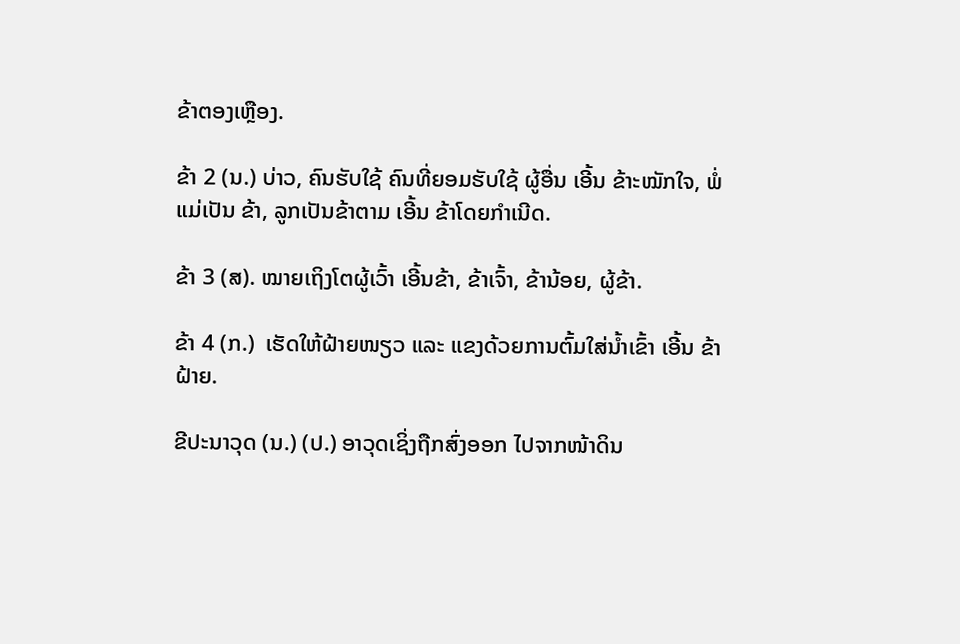ຂ້າຕອງເຫຼືອງ.

ຂ້າ 2 (ນ.) ບ່າວ, ຄົນຮັບໃຊ້ ຄົນທີ່ຍອມຮັບໃຊ້ ຜູ້ອື່ນ ເອີ້ນ ຂ້າະໝັກໃຈ, ພໍ່ແມ່ເປັນ ຂ້າ, ລູກເປັນຂ້າຕາມ ເອີ້ນ ຂ້າໂດຍກໍາເນີດ.

ຂ້າ 3 (ສ). ໝາຍເຖິງໂຕຜູ້ເວົ້າ ເອີ້ນຂ້າ, ຂ້າເຈົ້າ, ຂ້ານ້ອຍ, ຜູ້ຂ້າ.

ຂ້າ 4 (ກ.)  ເຮັດໃຫ້ຝ້າຍໜຽວ ແລະ ແຂງດ້ວຍການຕົ້ມໃສ່ນໍ້າເຂົ້າ ເອີ້ນ ຂ້າຝ້າຍ.

ຂີປະນາວຸດ (ນ.) (ປ.) ອາວຸດເຊິ່ງຖືກສົ່ງອອກ ໄປຈາກໜ້າດິນ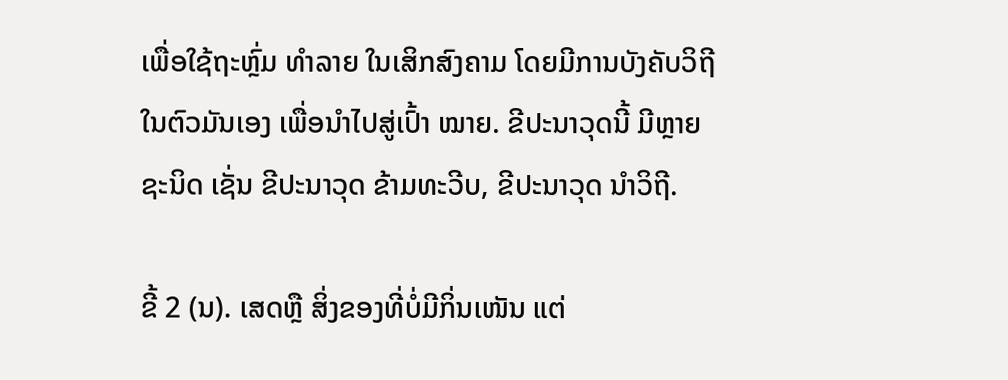ເພື່ອໃຊ້ຖະຫຼົ່ມ ທໍາລາຍ ໃນເສິກສົງຄາມ ໂດຍມີການບັງຄັບວິຖີ ໃນຕົວມັນເອງ ເພື່ອນໍາໄປສູ່ເປົ້າ ໝາຍ. ຂີປະນາວຸດນີ້ ມີຫຼາຍຊະນິດ ເຊັ່ນ ຂີປະນາວຸດ ຂ້າມທະວີບ, ຂີປະນາວຸດ ນໍາວິຖີ.

ຂີ້ 2 (ນ). ເສດຫຼື ສິ່ງຂອງທີ່ບໍ່ມີກິ່ນເໜັນ ແຕ່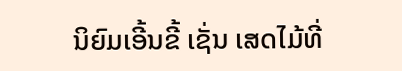ນິຍົມເອີ້ນຂີ້ ເຊັ່ນ ເສດໄມ້ທີ່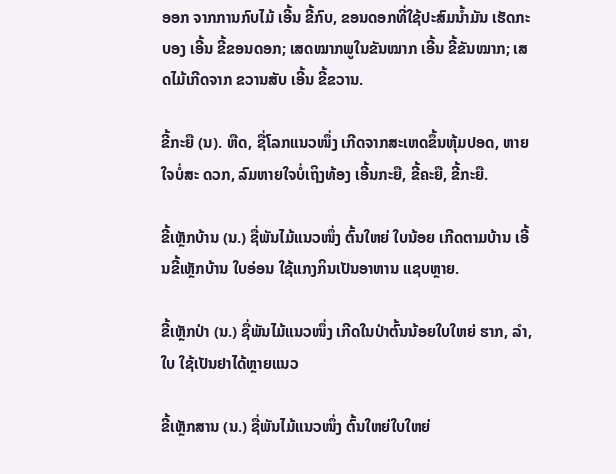ອອກ ຈາກການກົບໄມ້ ເອີ້ນ ຂີ້ກົບ, ຂອນດອກທີ່ໃຊ້ປະສົມນໍ້າມັນ ເຮັດກະບອງ ເອີ້ນ ຂີ້ຂອນດອກ; ເສດໝາກພູໃນຂັນໝາກ ເອີ້ນ ຂີ້ຂັນໝາກ; ເສດໄມ້ເກີດຈາກ ຂວານສັບ ເອີ້ນ ຂີ້ຂວານ.

ຂີ້ກະຍື (ນ). ຫືດ, ຊື່ໂລກແນວໜຶ່ງ ເກີດຈາກສະເຫດຂຶ້ນຫຸ້ມປອດ, ຫາຍໃຈບໍ່ສະ ດວກ, ລົມຫາຍໃຈບໍ່ເຖິງທ້ອງ ເອີ້ນກະຍື, ຂີ້ຄະຍື, ຂີ້ກະຍື.

ຂີ້ເຫຼັກບ້ານ (ນ.) ຊື່ພັນໄມ້ແນວໜຶ່ງ ຕົ້ນໃຫຍ່ ໃບນ້ອຍ ເກີດຕາມບ້ານ ເອີ້ນຂີ້ເຫຼັກບ້ານ ໃບອ່ອນ ໃຊ້ແກງກິນເປັນອາຫານ ແຊບຫຼາຍ.

ຂີ້ເຫຼັກປ່າ (ນ.) ຊື່ພັນໄມ້ແນວໜຶ່ງ ເກີດໃນປ່າຕົ້ນນ້ອຍໃບໃຫຍ່ ຮາກ, ລໍາ, ໃບ ໃຊ້ເປັນຢາໄດ້ຫຼາຍແນວ

ຂີ້ເຫຼັກສານ (ນ.) ຊື່ພັນໄມ້ແນວໜຶ່ງ ຕົ້ນໃຫຍ່ໃບໃຫຍ່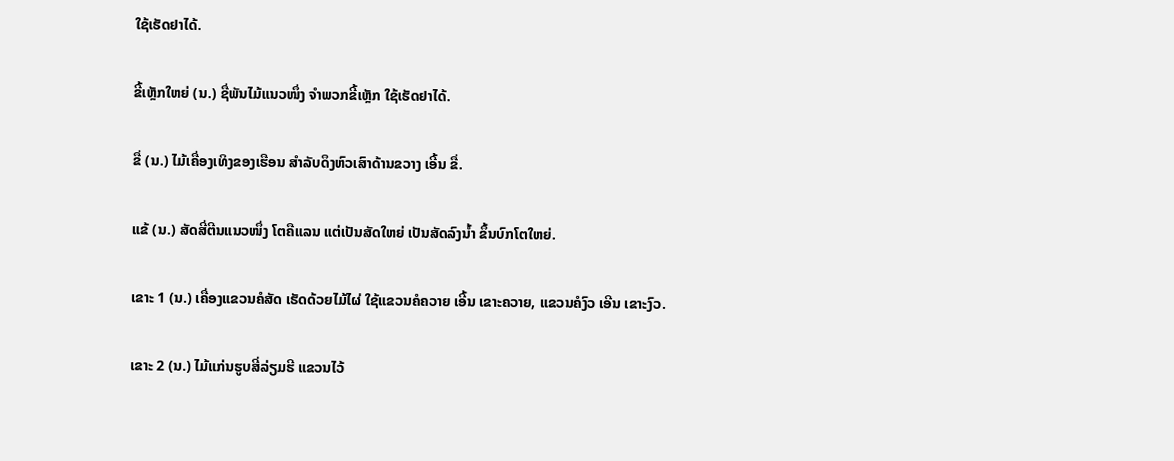ໃຊ້ເຮັດຢາໄດ້.

ຂີ້ເຫຼັກໃຫຍ່ (ນ.) ຊື່ພັນໄມ້ແນວໜຶ່ງ ຈໍາພວກຂີ້ເຫຼັກ ໃຊ້ເຮັດຢາໄດ້.

ຂື່ (ນ.) ໄມ້ເຄື່ອງເທິງຂອງເຮືອນ ສໍາລັບດຶງຫົວເສົາດ້ານຂວາງ ເອີ້ນ ຂື່.

ແຂ້ (ນ.) ສັດສີ່ຕີນແນວໜຶ່ງ ໂຕຄືແລນ ແຕ່ເປັນສັດໃຫຍ່ ເປັນສັດລົງນໍ້າ ຂຶ້ນບົກໂຕໃຫຍ່.

ເຂາະ 1 (ນ.) ເຄື່ອງແຂວນຄໍສັດ ເຮັດດ້ວຍໄມ້ໄຜ່ ໃຊ້ແຂວນຄໍຄວາຍ ເອີ້ນ ເຂາະຄວາຍ, ແຂວນຄໍງົວ ເອີນ ເຂາະງົວ.

ເຂາະ 2 (ນ.) ໄມ້ແກ່ນຮູບສີ່ລ່ຽມຮີ ແຂວນໄວ້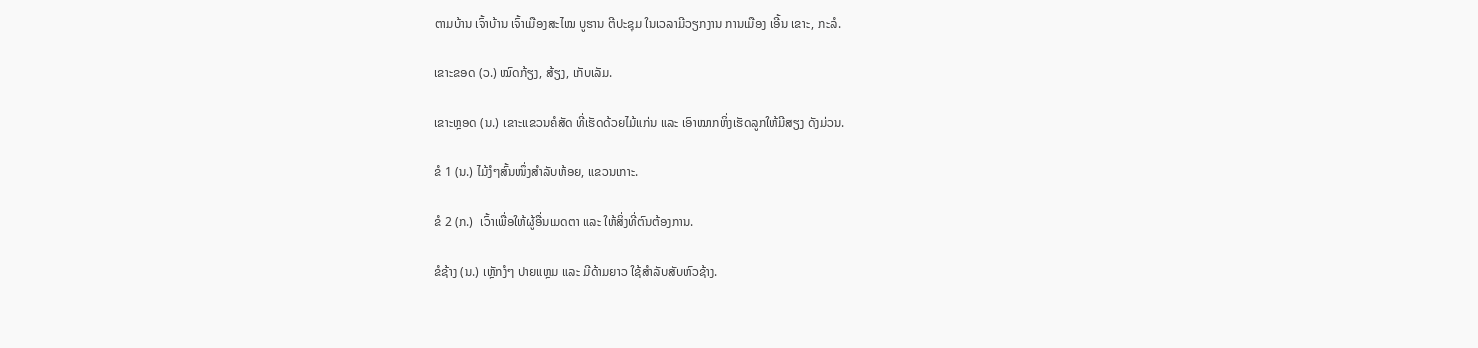ຕາມບ້ານ ເຈົ້າບ້ານ ເຈົ້າເມືອງສະໄໝ ບູຮານ ຕີປະຊຸມ ໃນເວລາມີວຽກງານ ການເມືອງ ເອີ້ນ ເຂາະ, ກະລໍ.

ເຂາະຂອດ (ວ.) ໝົດກ້ຽງ, ສ້ຽງ, ເກັບເລັມ.

ເຂາະຫຼອດ (ນ.) ເຂາະແຂວນຄໍສັດ ທີ່ເຮັດດ້ວຍໄມ້ແກ່ນ ແລະ ເອົາໝາກຫິ່ງເຮັດລູກໃຫ້ມີສຽງ ດັງມ່ວນ.

ຂໍ 1 (ນ.) ໄມ້ງໍໆສົ້ນໜຶ່ງສໍາລັບຫ້ອຍ, ແຂວນເກາະ.

ຂໍ 2 (ກ.)  ເວົ້າເພື່ອໃຫ້ຜູ້ອື່ນເມດຕາ ແລະ ໃຫ້ສິ່ງທີ່ຕົນຕ້ອງການ.

ຂໍຊ້າງ (ນ.) ເຫຼັກງໍໆ ປາຍແຫຼມ ແລະ ມີດ້າມຍາວ ໃຊ້ສໍາລັບສັບຫົວຊ້າງ.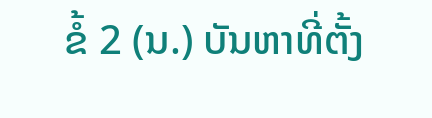ຂໍ້ 2 (ນ.) ບັນຫາທີ່ຕັ້ງ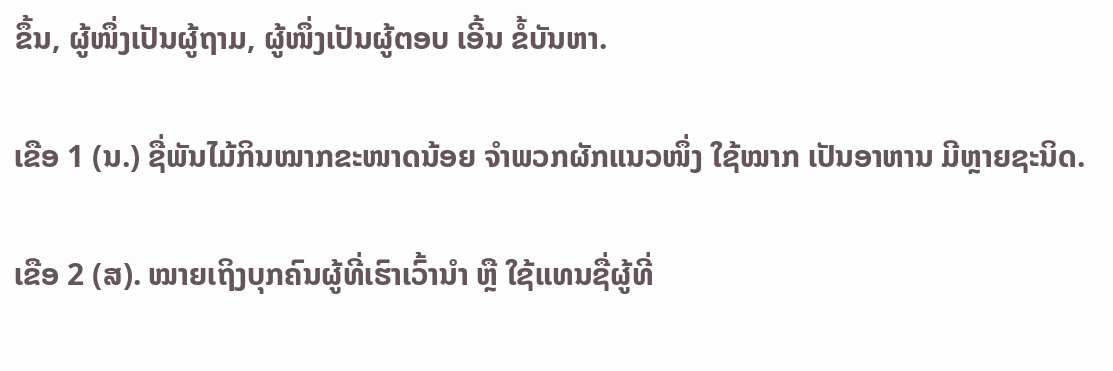ຂຶ້ນ, ຜູ້ໜຶ່ງເປັນຜູ້ຖາມ, ຜູ້ໜຶ່ງເປັນຜູ້ຕອບ ເອີ້ນ ຂໍ້ບັນຫາ.

ເຂືອ 1 (ນ.) ຊື່ພັນໄມ້ກິນໝາກຂະໜາດນ້ອຍ ຈໍາພວກຜັກແນວໜຶ່ງ ໃຊ້ໝາກ ເປັນອາຫານ ມີຫຼາຍຊະນິດ.

ເຂືອ 2 (ສ). ໝາຍເຖິງບຸກຄົນຜູ້ທີ່ເຮົາເວົ້ານໍາ ຫຼື ໃຊ້ແທນຊື່ຜູ້ທີ່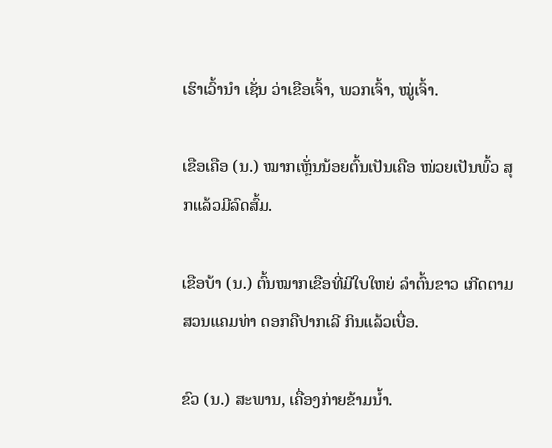ເຮົາເວົ້ານໍາ ເຊັ່ນ ວ່າເຂືອເຈົ້າ, ພວກເຈົ້າ, ໝູ່ເຈົ້າ.

ເຂືອເຄືອ (ນ.) ໝາກເຫຼັ່ນນ້ອຍຕົ້ນເປັນເຄືອ ໜ່ວຍເປັນພົ້ວ ສຸກແລ້ວມີລົດສົ້ມ.

ເຂືອບ້າ (ນ.) ຕົ້ນໝາກເຂືອທີ່ມີໃບໃຫຍ່ ລໍາຕົ້ນຂາວ ເກີດຕາມສວນແຄມທ່າ ດອກຄືປາກເລີ ກິນແລ້ວເບື່ອ.

ຂົວ (ນ.) ສະພານ, ເຄື່ອງກ່າຍຂ້າມນໍ້າ.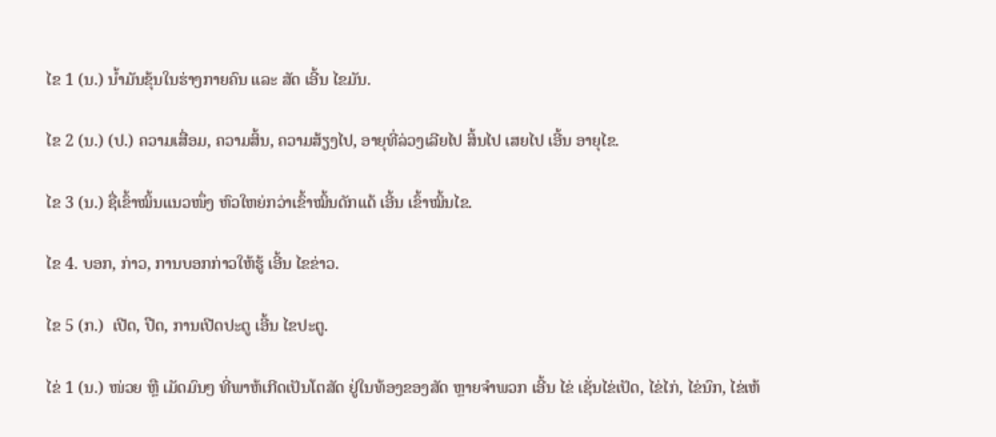ໄຂ 1 (ນ.) ນໍ້າມັນຂຸ້ນໃນຮ່າງກາຍຄົນ ແລະ ສັດ ເອີ້ນ ໄຂມັນ.

ໄຂ 2 (ນ.) (ປ.) ຄວາມເສື່ອມ, ຄວາມສິ້ນ, ຄວາມສ້ຽງໄປ, ອາຍຸທີ່ລ່ວງເລີຍໄປ ສິ້ນໄປ ເສຍໄປ ເອີ້ນ ອາຍຸໄຂ.

ໄຂ 3 (ນ.) ຊື່ເຂົ້າໝິ້ນແນວໜຶ່ງ ຫົວໃຫຍ່ກວ່າເຂົ້າໝິ້ນດັກແດ້ ເອີ້ນ ເຂົ້າໝິ້ນໄຂ.

ໄຂ 4. ບອກ, ກ່າວ, ການບອກກ່າວໃຫ້ຮູ້ ເອີ້ນ ໄຂຂ່າວ.

ໄຂ 5 (ກ.)  ເປີດ, ປືດ, ການເປີດປະຕູ ເອີ້ນ ໄຂປະຕູ.

ໄຂ່ 1 (ນ.) ໜ່ວຍ ຫຼື ເມັດມົນໆ ທີ່ພາຫ້ເກີດເປັນໂຕສັດ ຢູ່ໃນທ້ອງຂອງສັດ ຫຼາຍຈໍາພວກ ເອີ້ນ ໄຂ່ ເຊັ່ນໄຂ່ເປັດ, ໄຂ່ໄກ່, ໄຂ່ນົກ, ໄຂ່ເຫ້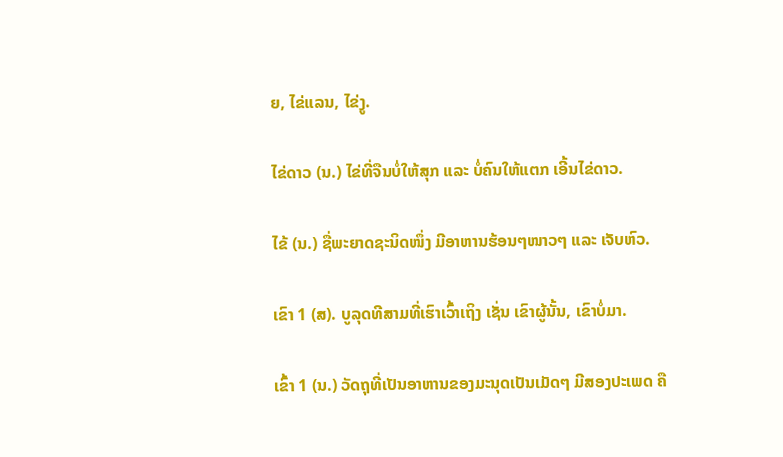ຍ, ໄຂ່ແລນ, ໄຂ່ງູ.

ໄຂ່ດາວ (ນ.) ໄຂ່ທີ່ຈືນບໍ່ໃຫ້ສຸກ ແລະ ບໍ່ຄົນໃຫ້ແຕກ ເອີ້ນໄຂ່ດາວ.

ໄຂ້ (ນ.) ຊື່ພະຍາດຊະນິດໜຶ່ງ ມີອາຫານຮ້ອນໆໜາວໆ ແລະ ເຈັບຫົວ.

ເຂົາ 1 (ສ). ບູລຸດທີສາມທີ່ເຮົາເວົ້າເຖິງ ເຊັ່ນ ເຂົາຜູ້ນັ້ນ, ເຂົາບໍ່ມາ.

ເຂົ້າ 1 (ນ.) ວັດຖຸທີ່ເປັນອາຫານຂອງມະນຸດເປັນເມັດໆ ມີສອງປະເພດ ຄື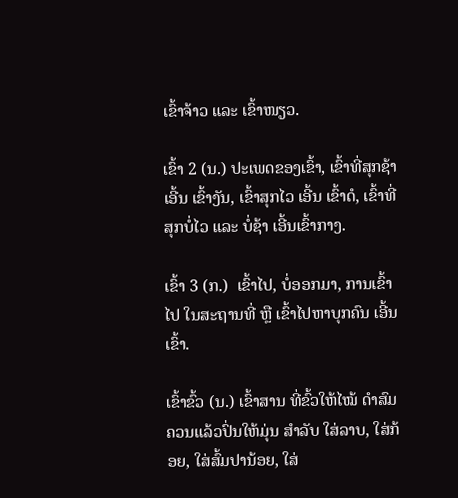ເຂົ້າຈ້າວ ແລະ ເຂົ້າໜຽວ.

ເຂົ້າ 2 (ນ.) ປະເພດຂອງເຂົ້າ, ເຂົ້າທີ່ສຸກຊ້າ ເອີ້ນ ເຂົ້າງັນ, ເຂົ້າສຸກໄວ ເອີ້ນ ເຂົ້າດໍ, ເຂົ້າທີ່ສຸກບໍ່ໄວ ແລະ ບໍ່ຊ້າ ເອີ້ນເຂົ້າກາງ.

ເຂົ້າ 3 (ກ.)  ເຂົ້າໄປ, ບໍ່ອອກມາ, ການເຂົ້າໄປ ໃນສະຖານທີ່ ຫຼື ເຂົ້າໄປຫາບຸກຄົນ ເອີ້ນເຂົ້າ.

ເຂົ້າຂົ້ວ (ນ.) ເຂົ້າສານ ທີ່ຂົ້ວໃຫ້ໄໝ້ ດໍາສົມຄວນແລ້ວປົ່ນໃຫ້ມຸ່ນ ສໍາລັບ ໃສ່ລາບ, ໃສ່ກ້ອຍ, ໃສ່ສົ້ມປານ້ອຍ, ໃສ່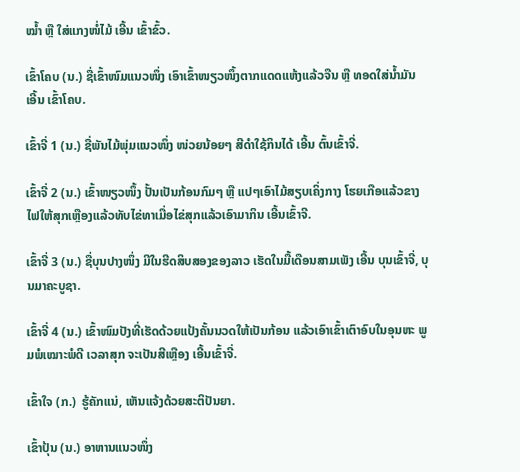ໝ້ຳ ຫຼື ໃສ່ແກງໜໍ່ໄມ້ ເອີ້ນ ເຂົ້າຂົ້ວ.

ເຂົ້າໂຄບ (ນ.) ຊື່ເຂົ້າໜົມແນວໜຶ່ງ ເອົາເຂົ້າໜຽວໜຶ້ງຕາກແດດແຫ້ງແລ້ວຈືນ ຫຼື ທອດໃສ່ນໍ້າມັນ ເອີ້ນ ເຂົ້າໂຄບ.

ເຂົ້າຈີ່ 1 (ນ.) ຊື່ພັນໄມ້ພຸ່ມແນວໜຶ່ງ ໜ່ວຍນ້ອຍໆ ສີດໍາໃຊ້ກິນໄດ້ ເອີ້ນ ຕົ້ນເຂົ້າຈີ່.

ເຂົ້າຈີ່ 2 (ນ.) ເຂົ້າໜຽວໜຶ້ງ ປັ້ນເປັນກ້ອນກົມໆ ຫຼື ແປໆເອົາໄມ້ສຽບເຄິ່ງກາງ ໂຮຍເກືອແລ້ວຂາງໄຟໃຫ້ສຸກເຫຼືອງແລ້ວທັບໄຂ່ທາເມື່ອໄຂ່ສຸກແລ້ວເອົາມາກິນ ເອີ້ນເຂົ້າຈີ.

ເຂົ້າຈີ່ 3 (ນ.) ຊື່ບຸນປາງໜຶ່ງ ມີໃນຮີດສິບສອງຂອງລາວ ເຮັດໃນມື້ເດືອນສາມເພັງ ເອີ້ນ ບຸນເຂົ້າຈີ່, ບຸນມາຄະບູຊາ.

ເຂົ້າຈີ່ 4 (ນ.) ເຂົ້າໜົມປັງທີ່ເຮັດດ້ວຍແປ້ງຄັ້ນນວດໃຫ້ເປັນກ້ອນ ແລ້ວເອົາເຂົ້າເຕົາອົບໃນອຸນຫະ ພູມພໍເໝາະພໍດີ ເວລາສຸກ ຈະເປັນສີເຫຼືອງ ເອີ້ນເຂົ້າຈີ່.

ເຂົ້າໃຈ (ກ.)  ຮູ້ຄັກແນ່, ເຫັນແຈ້ງດ້ວຍສະຕິປັນຍາ.

ເຂົ້າປຸ້ນ (ນ.) ອາຫານແນວໜຶ່ງ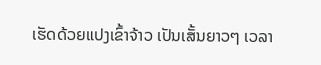ເຮັດດ້ວຍແປງເຂົ້າຈ້າວ ເປັນເສັ້ນຍາວໆ ເວລາ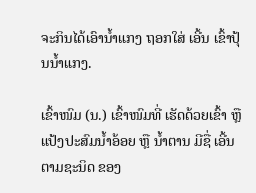ຈະກິນໄດ້ເອົານໍ້າແກງ ຖອກໃສ່ ເອີ້ນ ເຂົ້າປຸ້ນນໍ້າແກງ.

ເຂົ້າໜົມ (ນ.) ເຂົ້າໜົມທີ່ ເຮັດດ້ວຍເຂົ້າ ຫຼື ແປ້ງປະສົມນໍ້າອ້ອຍ ຫຼື ນໍ້າຕານ ມີຊື່ ເອີ້ນຕາມຊະນິດ ຂອງ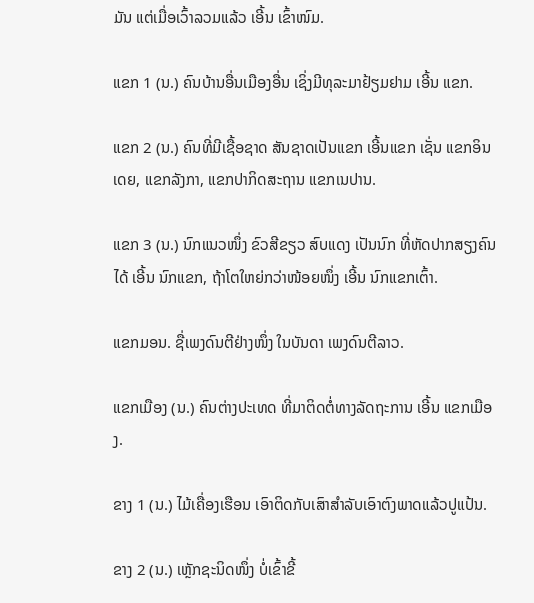ມັນ ແຕ່ເມື່ອເວົ້າລວມແລ້ວ ເອີ້ນ ເຂົ້າໜົມ.

ແຂກ 1 (ນ.) ຄົນບ້ານອື່ນເມືອງອື່ນ ເຊິ່ງມີທຸລະມາຢ້ຽມຢາມ ເອີ້ນ ແຂກ.

ແຂກ 2 (ນ.) ຄົນທີ່ມີເຊື້ອຊາດ ສັນຊາດເປັນແຂກ ເອີ້ນແຂກ ເຊັ່ນ ແຂກອິນເດຍ, ແຂກລັງກາ, ແຂກປາກິດສະຖານ ແຂກເນປານ.

ແຂກ 3 (ນ.) ນົກແນວໜຶ່ງ ຂົວສີຂຽວ ສົບແດງ ເປັນນົກ ທີ່ຫັດປາກສຽງຄົນໄດ້ ເອີ້ນ ນົກແຂກ, ຖ້າໂຕໃຫຍ່ກວ່າໜ້ອຍໜຶ່ງ ເອີ້ນ ນົກແຂກເຕົ້າ.

ແຂກມອນ. ຊື່ເພງດົນຕີຢ່າງໜຶ່ງ ໃນບັນດາ ເພງດົນຕີລາວ.

ແຂກເມືອງ (ນ.) ຄົນຕ່າງປະເທດ ທີ່ມາຕິດຕໍ່ທາງລັດຖະການ ເອີ້ນ ແຂກເມືອງ.

ຂາງ 1 (ນ.) ໄມ້ເຄື່ອງເຮືອນ ເອົາຕິດກັບເສົາສໍາລັບເອົາຕົງພາດແລ້ວປູແປ້ນ.

ຂາງ 2 (ນ.) ເຫຼັກຊະນິດໜຶ່ງ ບໍ່ເຂົ້າຂີ້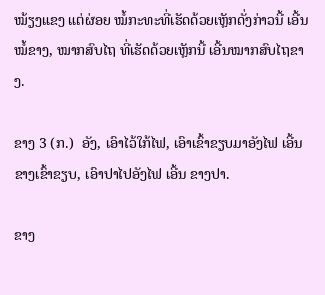ໝ້ຽງແຂງ ແຕ່ຜ່ອຍ ໝໍ້ກະທະທີ່ເຮັດດ້ວຍເຫຼັກດັ່ງກ່າວນີ້ ເອີ້ນ ໝໍ້ຂາງ, ໝາກສົບໄຖ ທີ່ເຮັດດ້ວຍເຫຼັກນີ້ ເອີ້ນໝາກສົບໄຖຂາງ.

ຂາງ 3 (ກ.)  ອັງ, ເອົາໄວ້ໃກ້ໄຟ, ເອົາເຂົ້າຂຽບມາອັງໄຟ ເອີ້ນຂາງເຂົ້າຂຽບ, ເອົາປາໄປອັງໄຟ ເອີ້ນ ຂາງປາ.

ຂາງ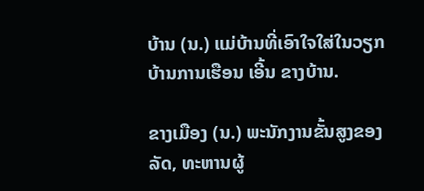ບ້ານ (ນ.) ແມ່ບ້ານທີ່ເອົາໃຈໃສ່ໃນວຽກບ້ານການເຮືອນ ເອີ້ນ ຂາງບ້ານ.

ຂາງເມືອງ (ນ.) ພະນັກງານຂັ້ນສູງຂອງລັດ, ທະຫານຜູ້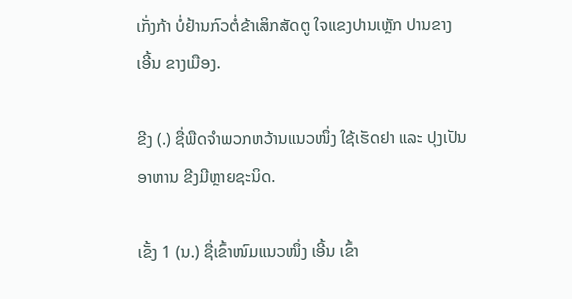ເກັ່ງກ້າ ບໍ່ຢ້ານກົວຕໍ່ຂ້າເສິກສັດຕູ ໃຈແຂງປານເຫຼັກ ປານຂາງ ເອີ້ນ ຂາງເມືອງ.

ຂີງ (.) ຊື່ພືດຈໍາພວກຫວ້ານແນວໜຶ່ງ ໃຊ້ເຮັດຢາ ແລະ ປຸງເປັນອາຫານ ຂີງມີຫຼາຍຊະນິດ.

ເຂັ້ງ 1 (ນ.) ຊື່ເຂົ້າໜົມແນວໜຶ່ງ ເອີ້ນ ເຂົ້າ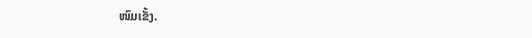ໜົມເຂັ້ງ.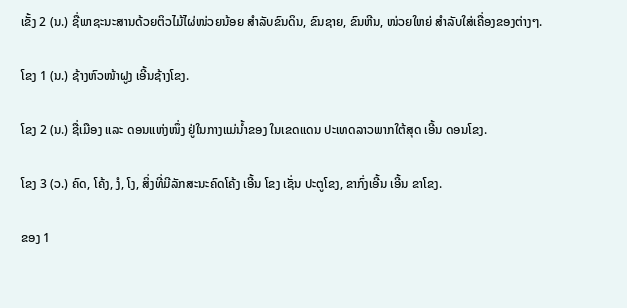ເຂັ້ງ 2 (ນ.) ຊື່ພາຊະນະສານດ້ວຍຕິວໄມ້ໄຜ່ໜ່ວຍນ້ອຍ ສໍາລັບຂົນດິນ, ຂົນຊາຍ, ຂົນຫີນ, ໜ່ວຍໃຫຍ່ ສໍາລັບໃສ່ເຄື່ອງຂອງຕ່າງໆ.

ໂຂງ 1 (ນ.) ຊ້າງຫົວໜ້າຝູງ ເອີ້ນຊ້າງໂຂງ.

ໂຂງ 2 (ນ.) ຊື່ເມືອງ ແລະ ດອນແຫ່ງໜຶ່ງ ຢູ່ໃນກາງແມ່ນໍ້າຂອງ ໃນເຂດແດນ ປະເທດລາວພາກໃຕ້ສຸດ ເອີ້ນ ດອນໂຂງ.

ໂຂງ 3 (ວ.) ຄົດ, ໂຄ້ງ, ງໍ, ໂງ, ສິ່ງທີ່ມີລັກສະນະຄົດໂຄ້ງ ເອີ້ນ ໂຂງ ເຊັ່ນ ປະຕູໂຂງ, ຂາກົ່ງເອີ້ນ ເອີ້ນ ຂາໂຂງ.

ຂອງ 1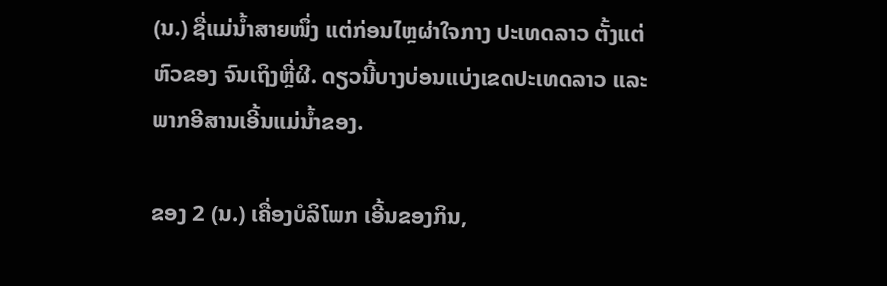(ນ.) ຊື່ແມ່ນໍ້າສາຍໜຶ່ງ ແຕ່ກ່ອນໄຫຼຜ່າໃຈກາງ ປະເທດລາວ ຕັ້ງແຕ່ ຫົວຂອງ ຈົນເຖິງຫຼີ່ຜີ. ດຽວນີ້ບາງບ່ອນແບ່ງເຂດປະເທດລາວ ແລະ ພາກອີສານເອີ້ນແມ່ນໍ້າຂອງ.

ຂອງ 2 (ນ.) ເຄື່ອງບໍລິໂພກ ເອີ້ນຂອງກິນ,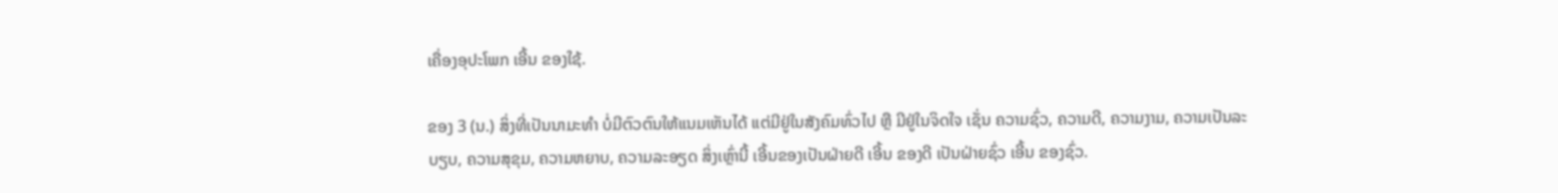ເຄື່ອງອຸປະໂພກ ເອີ້ນ ຂອງໃຊ້.

ຂອງ 3 (ນ.) ສິ່ງທີ່ເປັນນາມະທໍາ ບໍ່ມີຕົວຕົນໃຫ້ແນມເຫັນໄດ້ ແຕ່ມີຢູ່ໃນສັງຄົມທົ່ວໄປ ຫຼື ມີຢູ່ໃນຈິດໃຈ ເຊັ່ນ ຄວາມຊົ່ວ, ຄວາມດີ, ຄວາມງາມ, ຄວາມເປັນລະບຽບ, ຄວາມສຸຂຸມ, ຄວາມຫຍາບ, ຄວາມລະອຽດ ສິ່ງເຫຼົ່ານີ້ ເອີ້ນຂອງເປັນຝ່າຍດີ ເອີ້ນ ຂອງດີ ເປັນຝ່າຍຊົ່ວ ເອີ້ນ ຂອງຊົ່ວ.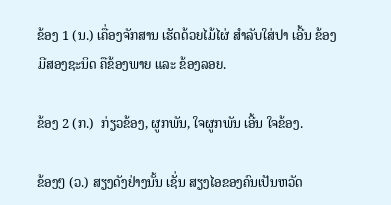ຂ້ອງ 1 (ນ.) ເຄື່ອງຈັກສານ ເຮັດດ້ວຍໄມ້ໄຜ່ ສໍາລັບໃສ່ປາ ເອີ້ນ ຂ້ອງ ມີສອງຊະນິດ ຄືຂ້ອງພາຍ ແລະ ຂ້ອງລອຍ.

ຂ້ອງ 2 (ກ.)  ກ່ຽວຂ້ອງ, ຜູກພັນ, ໃຈຜູກພັນ ເອີ້ນ ໃຈຂ້ອງ.

ຂ້ອງໆ (ວ.) ສຽງດັງຢ່າງນັ້ນ ເຊັ່ນ ສຽງໄອຂອງຄົນເປັນຫວັດ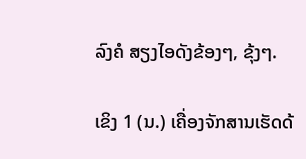ລົງຄໍ ສຽງໄອດັງຂ້ອງໆ, ຂຸ້ງໆ.

ເຂິງ 1 (ນ.) ເຄື່ອງຈັກສານເຮັດດ້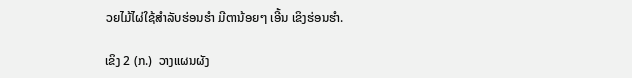ວຍໄມ້ໄຜ່ໃຊ້ສໍາລັບຮ່ອນຮໍາ ມີຕານ້ອຍໆ ເອີ້ນ ເຂິງຮ່ອນຮໍາ.

ເຂິງ 2 (ກ.)  ວາງແຜນຜັງ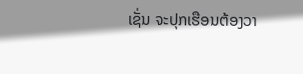ເຊັ່ນ ຈະປຸກເຮືອນຕ້ອງວາ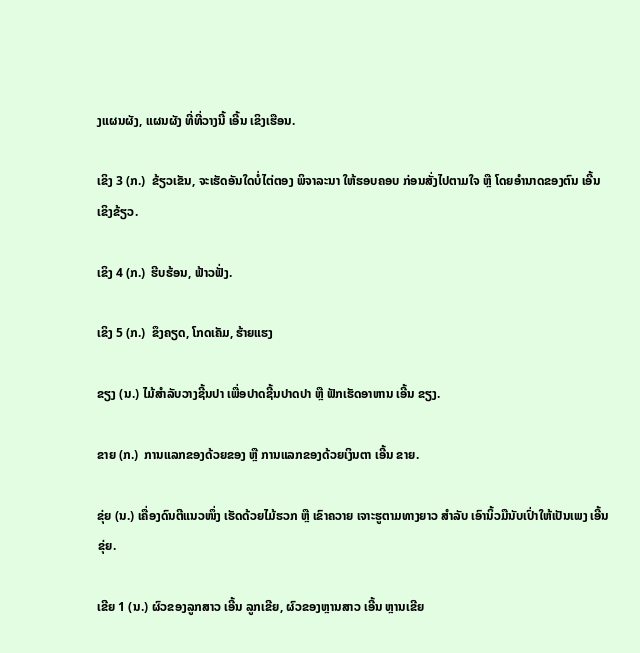ງແຜນຜັງ, ແຜນຜັງ ທີ່ທີ່ວາງນີ້ ເອີ້ນ ເຂິງເຮືອນ.

ເຂິງ 3 (ກ.)  ຂ້ຽວເຂັນ, ຈະເຮັດອັນໃດບໍ່ໄຕ່ຕອງ ພິຈາລະນາ ໃຫ້ຮອບຄອບ ກ່ອນສັ່ງໄປຕາມໃຈ ຫຼື ໂດຍອໍານາດຂອງຕົນ ເອີ້ນ ເຂິງຂ້ຽວ.

ເຂິງ 4 (ກ.)  ຮີບຮ້ອນ, ຟ້າວຟັ່ງ.

ເຂິງ 5 (ກ.)  ຂຶງຄຽດ, ໂກດເຄັມ, ຮ້າຍແຮງ

ຂຽງ (ນ.) ໄມ້ສໍາລັບວາງຊີ້ນປາ ເພື່ອປາດຊີ້ນປາດປາ ຫຼື ຟັກເຮັດອາຫານ ເອີ້ນ ຂຽງ.

ຂາຍ (ກ.)  ການແລກຂອງດ້ວຍຂອງ ຫຼື ການແລກຂອງດ້ວຍເງິນຕາ ເອີ້ນ ຂາຍ.

ຂຸ່ຍ (ນ.) ເຄື່ອງດົນຕີແນວໜຶ່ງ ເຮັດດ້ວຍໄມ້ຮວກ ຫຼື ເຂົາຄວາຍ ເຈາະຮູຕາມທາງຍາວ ສໍາລັບ ເອົານິ້ວມືນັບເປົ່າໃຫ້ເປັນເພງ ເອີ້ນ ຂຸ່ຍ.

ເຂີຍ 1 (ນ.) ຜົວຂອງລູກສາວ ເອີ້ນ ລູກເຂີຍ, ຜົວຂອງຫຼານສາວ ເອີ້ນ ຫຼານເຂີຍ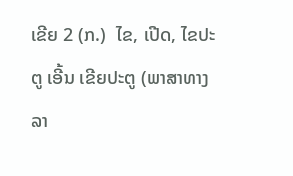ເຂີຍ 2 (ກ.)  ໄຂ, ເປີດ, ໄຂປະຕູ ເອີ້ນ ເຂີຍປະຕູ (ພາສາທາງລາ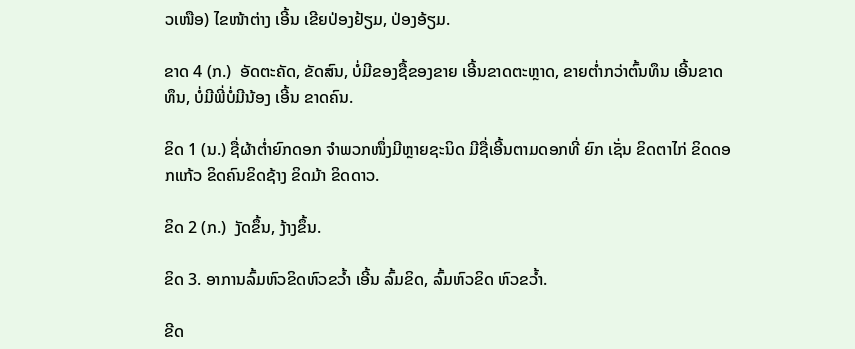ວເໜືອ) ໄຂໜ້າຕ່າງ ເອີ້ນ ເຂີຍປ່ອງຢ້ຽມ, ປ່ອງອ້ຽມ.

ຂາດ 4 (ກ.)  ອັດຕະຄັດ, ຂັດສົນ, ບໍ່ມີຂອງຊື້ຂອງຂາຍ ເອີ້ນຂາດຕະຫຼາດ, ຂາຍຕໍ່າກວ່າຕົ້ນທຶນ ເອີ້ນຂາດທຶນ, ບໍ່ມີພີ່ບໍ່ມີນ້ອງ ເອີ້ນ ຂາດຄົນ.

ຂິດ 1 (ນ.) ຊື່ຜ້າຕໍ່າຍົກດອກ ຈໍາພວກໜຶ່ງມີຫຼາຍຊະນິດ ມີຊື່ເອີ້ນຕາມດອກທີ່ ຍົກ ເຊັ່ນ ຂິດຕາໄກ່ ຂິດດອກແກ້ວ ຂິດຄົນຂິດຊ້າງ ຂິດມ້າ ຂິດດາວ.

ຂິດ 2 (ກ.)  ງັດຂຶ້ນ, ງ້າງຂຶ້ນ.

ຂິດ 3. ອາການລົ້ມຫົວຂິດຫົວຂວ້ຳ ເອີ້ນ ລົ້ມຂິດ, ລົ້ມຫົວຂິດ ຫົວຂວ້ຳ.

ຂີດ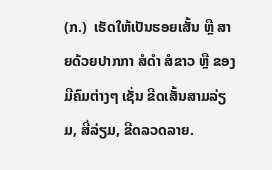(ກ.)  ເຮັດໃຫ້ເປັນຮອຍເສັ້ນ ຫຼື ສາຍດ້ວຍປາກກາ ສໍດໍາ ສໍຂາວ ຫຼື ຂອງມີຄົມຕ່າງໆ ເຊັ່ນ ຂີດເສັ້ນສາມລ່ຽມ, ສີ່ລ່ຽມ, ຂີດລວດລາຍ.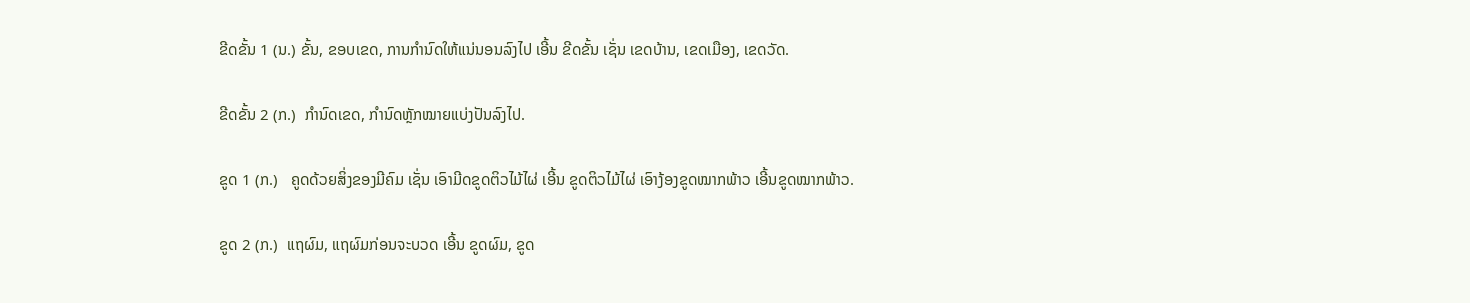ຂີດຂັ້ນ 1 (ນ.) ຂັ້ນ, ຂອບເຂດ, ການກໍານົດໃຫ້ແນ່ນອນລົງໄປ ເອີ້ນ ຂີດຂັ້ນ ເຊັ່ນ ເຂດບ້ານ, ເຂດເມືອງ, ເຂດວັດ.

ຂີດຂັ້ນ 2 (ກ.)  ກໍານົດເຂດ, ກໍານົດຫຼັກໝາຍແບ່ງປັນລົງໄປ.

ຂູດ 1 (ກ.)   ຄູດດ້ວຍສິ່ງຂອງມີຄົມ ເຊັ່ນ ເອົາມີດຂູດຕິວໄມ້ໄຜ່ ເອີ້ນ ຂູດຕິວໄມ້ໄຜ່ ເອົາງ້ອງຂູດໝາກພ້າວ ເອີ້ນຂູດໝາກພ້າວ.

ຂູດ 2 (ກ.)  ແຖຜົມ, ແຖຜົມກ່ອນຈະບວດ ເອີ້ນ ຂູດຜົມ, ຂູດ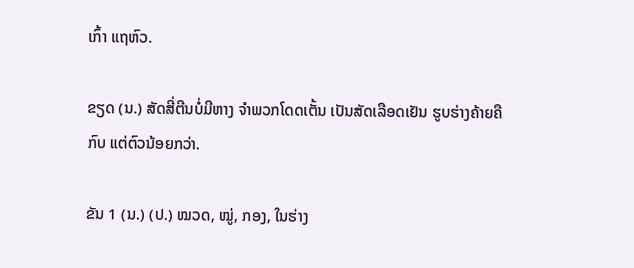ເກົ້າ ແຖຫົວ.

ຂຽດ (ນ.) ສັດສີ່ຕີນບໍ່ມີຫາງ ຈໍາພວກໂດດເຕັ້ນ ເປັນສັດເລືອດເຢັນ ຮູບຮ່າງຄ້າຍຄື ກົບ ແຕ່ຕົວນ້ອຍກວ່າ.

ຂັນ 1 (ນ.) (ປ.) ໝວດ, ໝູ່, ກອງ, ໃນຮ່າງ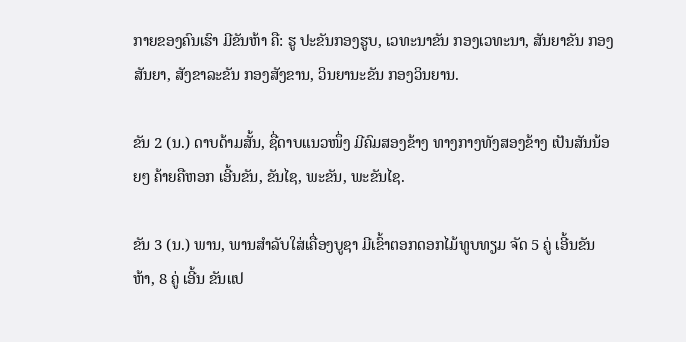ກາຍຂອງຄົນເຮົາ ມີຂັນຫ້າ ຄື: ຮູ ປະຂັນກອງຮູບ, ເວທະນາຂັນ ກອງເວທະນາ, ສັນຍາຂັນ ກອງສັນຍາ, ສັງຂາລະຂັນ ກອງສັງຂານ, ວິນຍານະຂັນ ກອງວິນຍານ.

ຂັນ 2 (ນ.) ດາບດ້າມສັ້ນ, ຊື່ດາບແນວໜຶ່ງ ມີຄົມສອງຂ້າງ ທາງກາງທັງສອງຂ້າງ ເປັນສັນນ້ອຍໆ ຄ້າຍຄືຫອກ ເອີ້ນຂັນ, ຂັນໄຊ, ພະຂັນ, ພະຂັນໄຊ.

ຂັນ 3 (ນ.) ພານ, ພານສໍາລັບໃສ່ເຄື່ອງບູຊາ ມີເຂົ້າຕອກດອກໄມ້ທູບທຽມ ຈັດ 5 ຄູ່ ເອີ້ນຂັນຫ້າ, 8 ຄູ່ ເອີ້ນ ຂັນແປ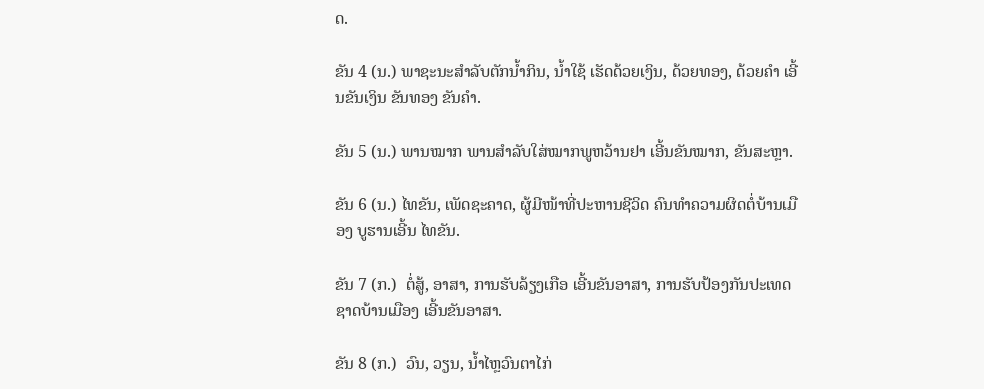ດ.

ຂັນ 4 (ນ.) ພາຊະນະສໍາລັບຕັກນໍ້າກິນ, ນໍ້າໃຊ້ ເຮັດດ້ວຍເງິນ, ດ້ວຍທອງ, ດ້ວຍຄໍາ ເອີ້ນຂັນເງິນ ຂັນທອງ ຂັນຄໍາ.

ຂັນ 5 (ນ.) ພານໝາກ ພານສໍາລັບໃສ່ໝາກພູຫວ້ານຢາ ເອີ້ນຂັນໝາກ, ຂັນສະຫຼາ.

ຂັນ 6 (ນ.) ໄທຂັນ, ເພັດຊະຄາດ, ຜູ້ມີໜ້າທີ່ປະຫານຊີວິດ ຄົນທໍາຄວາມຜິດຕໍ່ບ້ານເມືອງ ບູຮານເອີ້ນ ໄທຂັນ.

ຂັນ 7 (ກ.)  ຕໍ່ສູ້, ອາສາ, ການຮັບລ້ຽງເກືອ ເອີ້ນຂັນອາສາ, ການຮັບປ້ອງກັນປະເທດຊາດບ້ານເມືອງ ເອີ້ນຂັນອາສາ.

ຂັນ 8 (ກ.)  ວົນ, ວຽນ, ນໍ້າໄຫຼວົນຕາໄກ່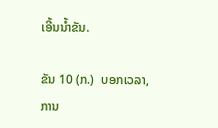ເອີ້ນນໍ້າຂັນ.

ຂັນ 10 (ກ.)  ບອກເວລາ, ການ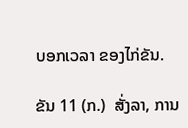ບອກເວລາ ຂອງໄກ່ຂັນ.

ຂັນ 11 (ກ.)  ສັ່ງລາ, ການ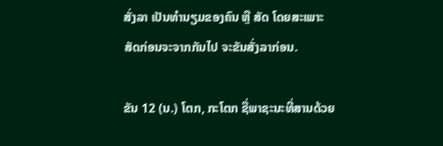ສັ່ງລາ ເປັນທໍານຽມຂອງຄົນ ຫຼື ສັດ ໂດຍສະເພາະ ສັດກ່ອນຈະຈາກກັນໄປ ຈະຂັນສັ່ງລາກ່ອນ.

ຂັນ 12 (ນ.) ໂຕກ, ກະໂຕກ ຊື່ພາຊະນະທີ່ສານດ້ວຍ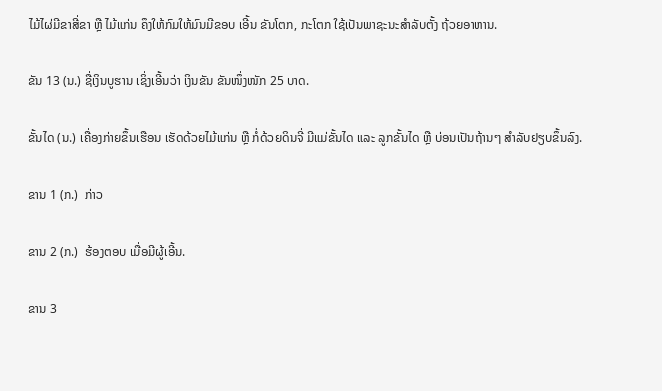ໄມ້ໄຜ່ມີຂາສີ່ຂາ ຫຼື ໄມ້ແກ່ນ ຄຶງໃຫ້ກົມໃຫ້ມົນມີຂອບ ເອີ້ນ ຂັນໂຕກ, ກະໂຕກ ໃຊ້ເປັນພາຊະນະສໍາລັບຕັ້ງ ຖ້ວຍອາຫານ.

ຂັນ 13 (ນ.) ຊື່ເງິນບູຮານ ເຊິ່ງເອີ້ນວ່າ ເງິນຂັນ ຂັນໜຶ່ງໜັກ 25 ບາດ.

ຂັ້ນໄດ (ນ.) ເຄື່ອງກ່າຍຂຶ້ນເຮືອນ ເຮັດດ້ວຍໄມ້ແກ່ນ ຫຼື ກໍ່ດ້ວຍດິນຈີ່ ມີແມ່ຂັ້ນໄດ ແລະ ລູກຂັ້ນໄດ ຫຼື ບ່ອນເປັນຖ້ານໆ ສໍາລັບຢຽບຂຶ້ນລົງ.

ຂານ 1 (ກ.)  ກ່າວ

ຂານ 2 (ກ.)  ຮ້ອງຕອບ ເມື່ອມີຜູ້ເອີ້ນ.

ຂານ 3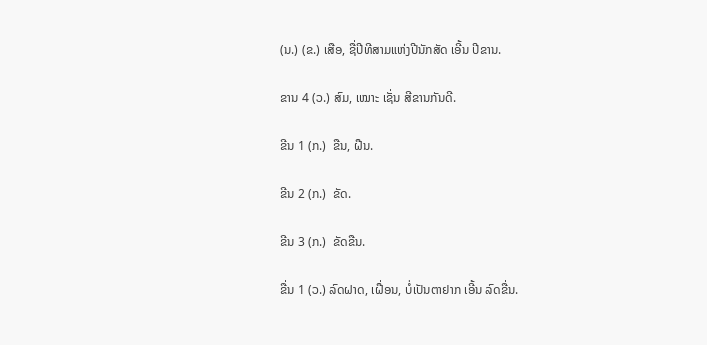(ນ.) (ຂ.) ເສືອ, ຊື່ປີທີສາມແຫ່ງປີນັກສັດ ເອີ້ນ ປີຂານ.

ຂານ 4 (ວ.) ສົມ, ເໝາະ ເຊັ່ນ ສີຂານກັນດີ.

ຂີນ 1 (ກ.)  ຂືນ, ຝືນ.

ຂີນ 2 (ກ.)  ຂັດ.

ຂີນ 3 (ກ.)  ຂັດຂືນ.

ຂື່ນ 1 (ວ.) ລົດຝາດ, ເຝື່ອນ, ບໍ່ເປັນຕາຢາກ ເອີ້ນ ລົດຂື່ນ.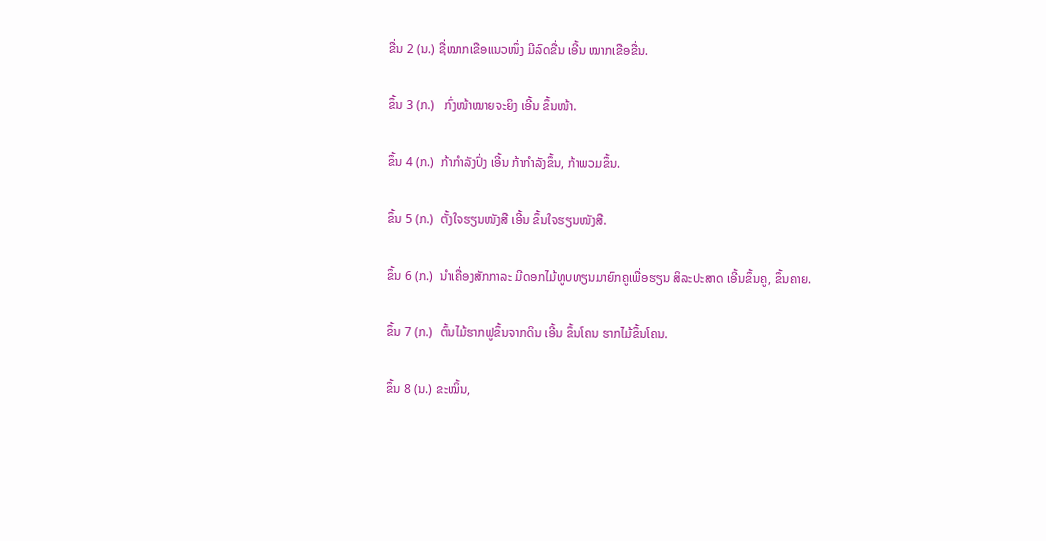ຂື່ນ 2 (ນ.) ຊື່ໝາກເຂືອແນວໜຶ່ງ ມີລົດຂື່ນ ເອີ້ນ ໝາກເຂືອຂື່ນ.

ຂຶ້ນ 3 (ກ.)   ກົ່ງໜ້າໝາຍຈະຍິງ ເອີ້ນ ຂຶ້ນໜ້າ.

ຂຶ້ນ 4 (ກ.)  ກ້າກໍາລັງປົ່ງ ເອີ້ນ ກ້າກໍາລັງຂຶ້ນ, ກ້າພວມຂຶ້ນ.

ຂຶ້ນ 5 (ກ.)  ຕັ້ງໃຈຮຽນໜັງສື ເອີ້ນ ຂຶ້ນໃຈຮຽນໜັງສື.

ຂຶ້ນ 6 (ກ.)  ນໍາເຄື່ອງສັກກາລະ ມີດອກໄມ້ທູບທຽນມາຍົກຄູເພື່ອຮຽນ ສິລະປະສາດ ເອີ້ນຂຶ້ນຄູ, ຂຶ້ນຄາຍ.

ຂຶ້ນ 7 (ກ.)  ຕົ້ນໄມ້ຮາກຟູຂຶ້ນຈາກດິນ ເອີ້ນ ຂຶ້ນໂຄນ ຮາກໄມ້ຂຶ້ນໂຄນ.

ຂຶ້ນ 8 (ນ.) ຂະໝິ້ນ,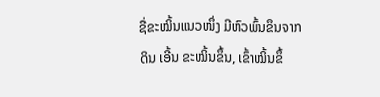ຊື່ຂະໝິ້ນແນວໜຶ່ງ ມີຫົວພົ້ນຂຶນຈາກດິນ ເອີ້ນ ຂະໝິ້ນຂຶ້ນ, ເຂົ້າໝິ້ນຂຶ້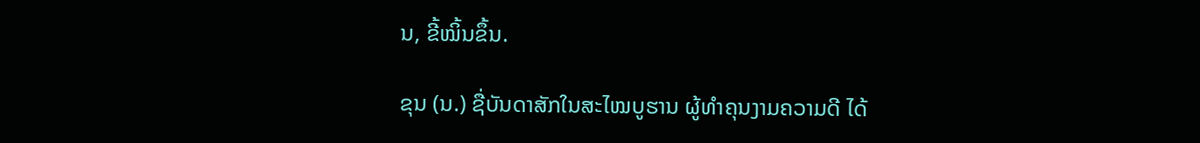ນ, ຂີ້ໝິ້ນຂຶ້ນ.

ຂຸນ (ນ.) ຊື່ບັນດາສັກໃນສະໄໝບູຮານ ຜູ້ທໍາຄຸນງາມຄວາມດີ ໄດ້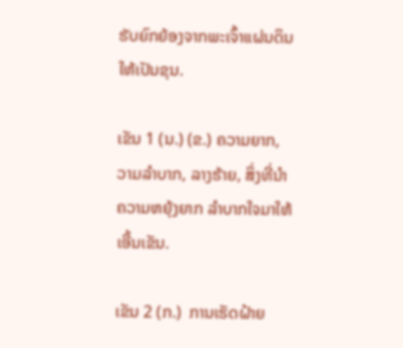ຮັບຍົກຍ້ອງຈາກພະເຈົ້າແຜ່ນດິນ ໃຫ້ເປັນຂຸນ.

ເຂັນ 1 (ນ.) (ຂ.) ຄວາມຍາກ, ວາມລໍາບາກ, ລາງຮ້າຍ, ສິ່ງທີ່ນໍາຄວາມຫຍຸ້ງຍາກ ລໍາບາກໃຈມາໃຫ້ ເອີ້ນເຂັນ.

ເຂັນ 2 (ກ.)  ການເຮັດຝ້າຍ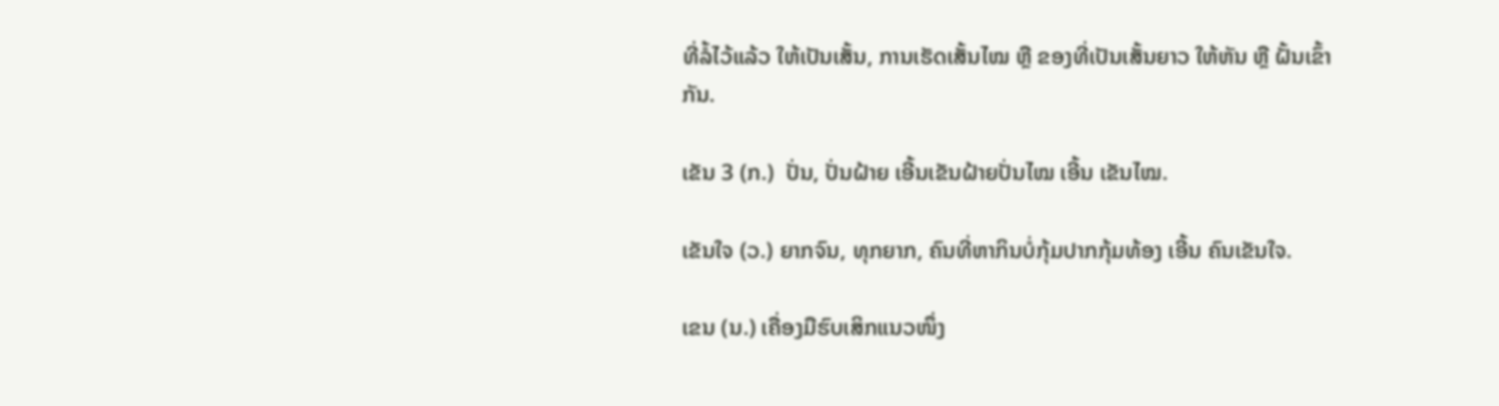ທີ່ລໍ້ໄວ້ແລ້ວ ໃຫ້ເປັນເສັ້ນ, ການເຮັດເສັ້ນໄໝ ຫຼື ຂອງທີ່ເປັນເສັ້ນຍາວ ໃຫ້ຫັນ ຫຼື ຝັ້ນເຂົ້າກັນ.

ເຂັນ 3 (ກ.)  ປັ່ນ, ປັ່ນຝ້າຍ ເອີ້ນເຂັນຝ້າຍປັ່ນໄໝ ເອີ້ນ ເຂັນໄໝ.

ເຂັນໃຈ (ວ.) ຍາກຈົນ, ທຸກຍາກ, ຄົນທີ່ຫາກິນບໍ່ກຸ້ມປາກກຸ້ມທ້ອງ ເອີ້ນ ຄົນເຂັນໃຈ.

ເຂນ (ນ.) ເຄື່ອງມືຮົບເສິກແນວໜຶ່ງ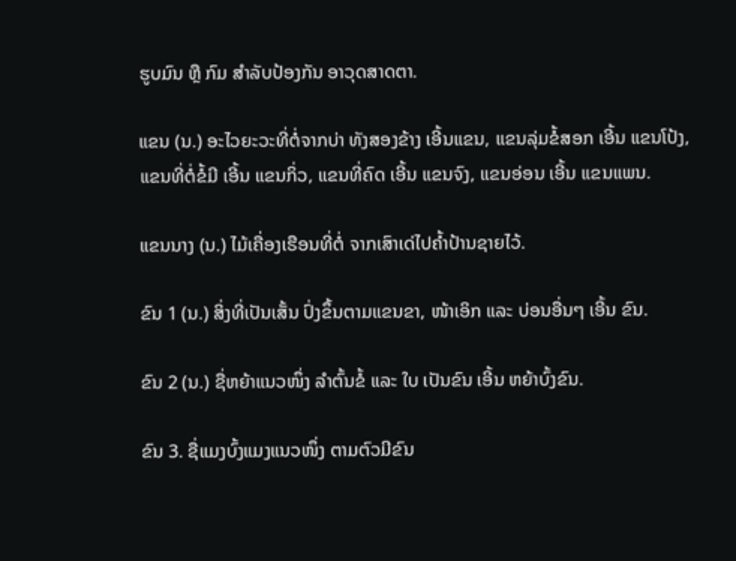ຮູບມົນ ຫຼື ກົມ ສໍາລັບປ້ອງກັນ ອາວຸດສາດຕາ.

ແຂນ (ນ.) ອະໄວຍະວະທີ່ຕໍ່ຈາກບ່າ ທັງສອງຂ້າງ ເອີ້ນແຂນ, ແຂນລຸ່ມຂໍ້ສອກ ເອີ້ນ ແຂນໂປ້ງ, ແຂນທີ່ຕໍ່ຂໍ້ມີ ເອີ້ນ ແຂນກິ່ວ, ແຂນທີ່ຄົດ ເອີ້ນ ແຂນຈົງ, ແຂນອ່ອນ ເອີ້ນ ແຂນແພນ.

ແຂນນາງ (ນ.) ໄມ້ເຄື່ອງເຮືອນທີ່ຕໍ່ ຈາກເສົາເດ່ໄປຄໍ້າປ້ານຊາຍໄວ້.

ຂົນ 1 (ນ.) ສິ່ງທີ່ເປັນເສັ້ນ ປົ່ງຂຶ້ນຕາມແຂນຂາ, ໜ້າເອິກ ແລະ ບ່ອນອື່ນໆ ເອີ້ນ ຂົນ.

ຂົນ 2 (ນ.) ຊື່ຫຍ້າແນວໜຶ່ງ ລໍາຕົ້ນຂໍ້ ແລະ ໃບ ເປັນຂົນ ເອີ້ນ ຫຍ້າບົ້ງຂົນ.

ຂົນ 3. ຊື່ແມງບົ້ງແມງແນວໜຶ່ງ ຕາມຕົວມີຂົນ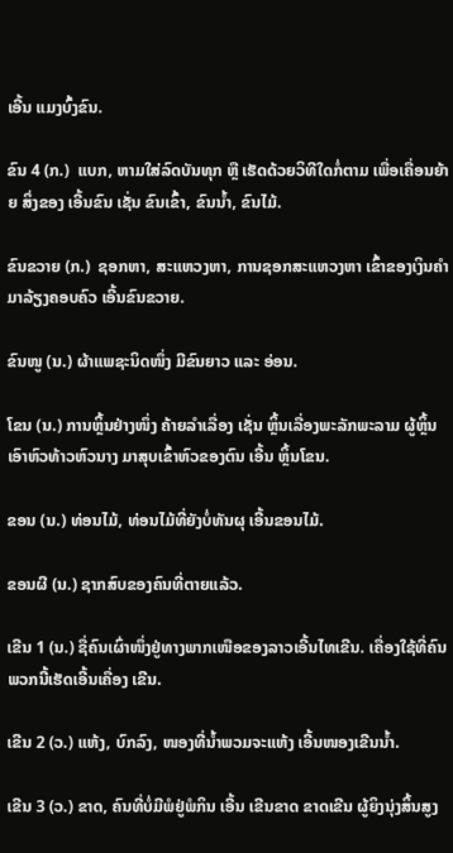ເອີ້ນ ແມງບົ້ງຂົນ.

ຂົນ 4 (ກ.)  ແບກ, ຫາມໃສ່ລົດບັນທຸກ ຫຼື ເຮັດດ້ວຍວິທີໃດກໍ່ຕາມ ເພື່ອເຄື່ອນຍ້າຍ ສິ່ງຂອງ ເອີ້ນຂົນ ເຊັ່ນ ຂົນເຂົ້າ, ຂົນນໍ້າ, ຂົນໄມ້.

ຂົນຂວາຍ (ກ.)  ຊອກຫາ, ສະແຫວງຫາ, ການຊອກສະແຫວງຫາ ເຂົ້າຂອງເງິນຄໍາ ມາລ້ຽງຄອບຄົວ ເອີ້ນຂົນຂວາຍ.

ຂົນໜູ (ນ.) ຜ້າແພຊະນິດໜຶ່ງ ມີຂົນຍາວ ແລະ ອ່ອນ.

ໂຂນ (ນ.) ການຫຼິ້ນຢ່າງໜຶ່ງ ຄ້າຍລໍາເລື່ອງ ເຊັ່ນ ຫຼິ້ນເລື່ອງພະລັກພະລາມ ຜູ້ຫຼິ້ນເອົາຫົວທ້າວຫົວນາງ ມາສຸບເຂົ້າຫົວຂອງຕົນ ເອີ້ນ ຫຼິ້ນໂຂນ.

ຂອນ (ນ.) ທ່ອນໄມ້, ທ່ອນໄມ້ທີ່ຍັງບໍ່ທັນຜຸ ເອີ້ນຂອນໄມ້.

ຂອນຜີ (ນ.) ຊາກສົບຂອງຄົນທີ່ຕາຍແລ້ວ.

ເຂີນ 1 (ນ.) ຊື່ຄົນເຜົ່າໜຶ່ງຢູ່ທາງພາກເໜືອຂອງລາວເອີ້ນໄທເຂີນ. ເຄື່ອງໃຊ້ທີ່ຄົນພວກນີ້ເຮັດເອີ້ນເຄື່ອງ ເຂີນ.

ເຂີນ 2 (ວ.) ແຫ້ງ, ບົກລົງ, ໜອງທີ່ນໍ້າພວມຈະແຫ້ງ ເອີ້ນໜອງເຂີນນໍ້າ.

ເຂີນ 3 (ວ.) ຂາດ, ຄົນທີ່ບໍ່ມີພໍຢູ່ພໍກິນ ເອີ້ນ ເຂີນຂາດ ຂາດເຂີນ ຜູ້ຍິງນຸ່ງສິ້ນສູງ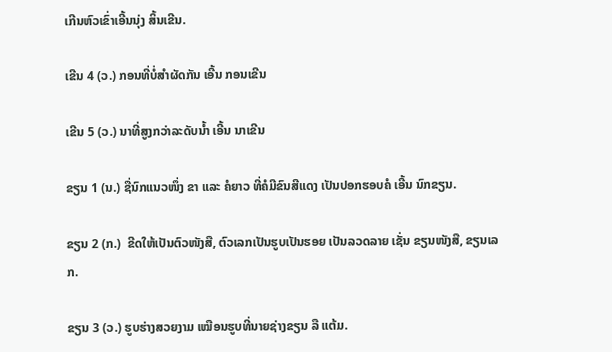ເກີນຫົວເຂົ່າເອີ້ນນຸ່ງ ສິ້ນເຂີນ.

ເຂີນ 4 (ວ.) ກອນທີ່ບໍ່ສໍາຜັດກັນ ເອີ້ນ ກອນເຂີນ

ເຂີນ 5 (ວ.) ນາທີ່ສູງກວ່າລະດັບນໍ້າ ເອີ້ນ ນາເຂີນ

ຂຽນ 1 (ນ.) ຊື່ນົກແນວໜຶ່ງ ຂາ ແລະ ຄໍຍາວ ທີ່ຄໍມີຂົນສີແດງ ເປັນປອກຮອບຄໍ ເອີ້ນ ນົກຂຽນ.

ຂຽນ 2 (ກ.)  ຂີດໃຫ້ເປັນຕົວໜັງສື, ຕົວເລກເປັນຮູບເປັນຮອຍ ເປັນລວດລາຍ ເຊັ່ນ ຂຽນໜັງສື, ຂຽນເລກ.

ຂຽນ 3 (ວ.) ຮູບຮ່າງສວຍງາມ ເໝືອນຮູບທີ່ນາຍຊ່າງຂຽນ ລື ແຕ້ມ.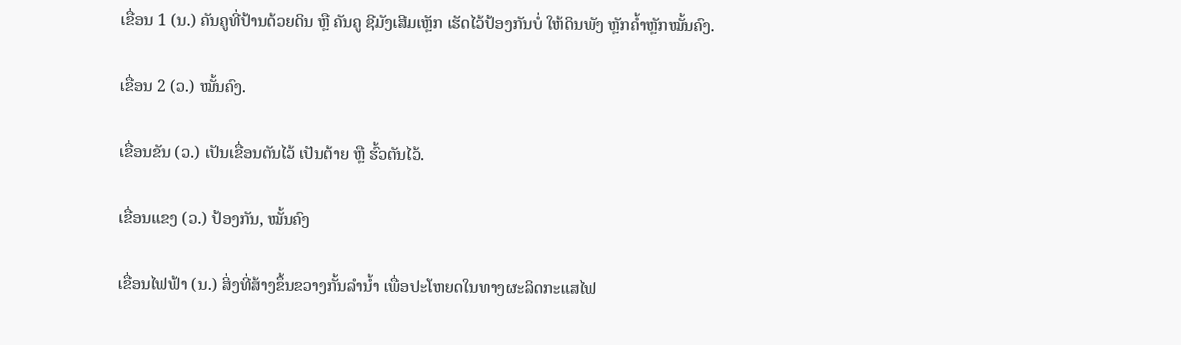ເຂື່ອນ 1 (ນ.) ຄັນຄູທີ່ປ້ານດ້ວຍດິນ ຫຼື ຄັນຄູ ຊີມັງເສີມເຫຼັກ ເຮັດໄວ້ປ້ອງກັນບໍ່ ໃຫ້ດິນພັງ ຫຼັກຄໍ້າຫຼັກໝັ້ນຄົງ.

ເຂື່ອນ 2 (ວ.) ໝັ້ນຄົງ.

ເຂື່ອນຂັນ (ວ.) ເປັນເຂື່ອນຕັນໄວ້ ເປັນຕ້າຍ ຫຼື ຮົ້ວຕັນໄວ້.

ເຂື່ອນແຂງ (ວ.) ປ້ອງກັນ, ໝັ້ນຄົງ

ເຂື່ອນໄຟຟ້າ (ນ.) ສິ່ງທີ່ສ້າງຂຶ້ນຂວາງກັ້ນລໍານໍ້າ ເພື່ອປະໂຫຍດໃນທາງຜະລິດກະແສໄຟ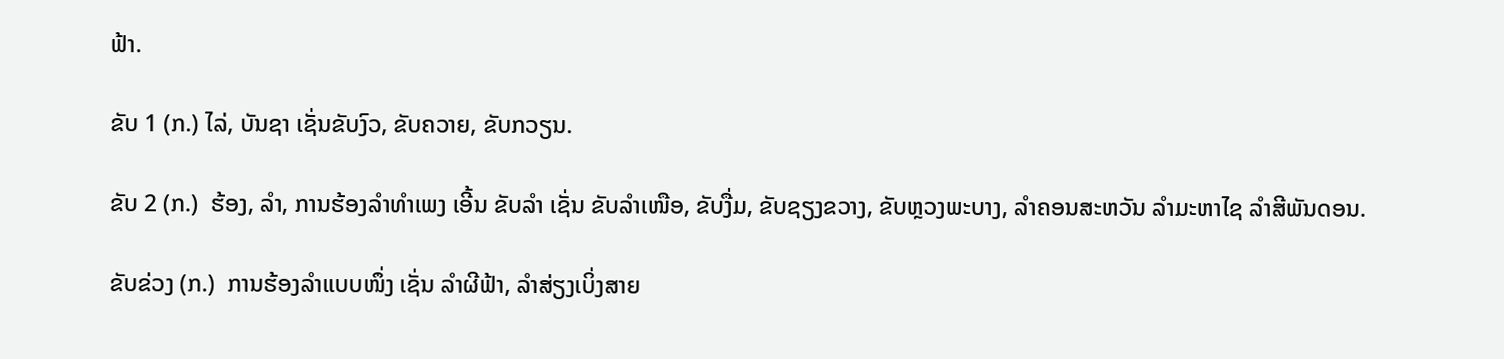ຟ້າ.

ຂັບ 1 (ກ.) ໄລ່, ບັນຊາ ເຊັ່ນຂັບງົວ, ຂັບຄວາຍ, ຂັບກວຽນ.

ຂັບ 2 (ກ.)  ຮ້ອງ, ລໍາ, ການຮ້ອງລໍາທໍາເພງ ເອີ້ນ ຂັບລໍາ ເຊັ່ນ ຂັບລໍາເໜືອ, ຂັບງື່ມ, ຂັບຊຽງຂວາງ, ຂັບຫຼວງພະບາງ, ລໍາຄອນສະຫວັນ ລໍາມະຫາໄຊ ລໍາສີພັນດອນ.

ຂັບຂ່ວງ (ກ.)  ການຮ້ອງລໍາແບບໜຶ່ງ ເຊັ່ນ ລໍາຜີຟ້າ, ລໍາສ່ຽງເບິ່ງສາຍ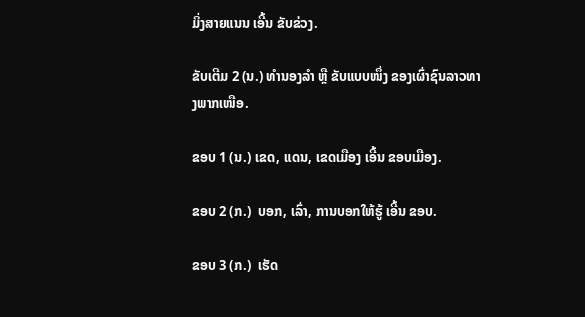ມິ່ງສາຍແນນ ເອີ້ນ ຂັບຂ່ວງ.

ຂັບເຕີມ 2 (ນ.) ທໍານອງລໍາ ຫຼື ຂັບແບບໜຶ່ງ ຂອງເຜົ່າຊົນລາວທາງພາກເໜືອ.

ຂອບ 1 (ນ.) ເຂດ, ແດນ, ເຂດເມືອງ ເອີ້ນ ຂອບເມືອງ.

ຂອບ 2 (ກ.)  ບອກ, ເລົ່າ, ການບອກໃຫ້ຮູ້ ເອີ້ນ ຂອບ.

ຂອບ 3 (ກ.)  ເຮັດ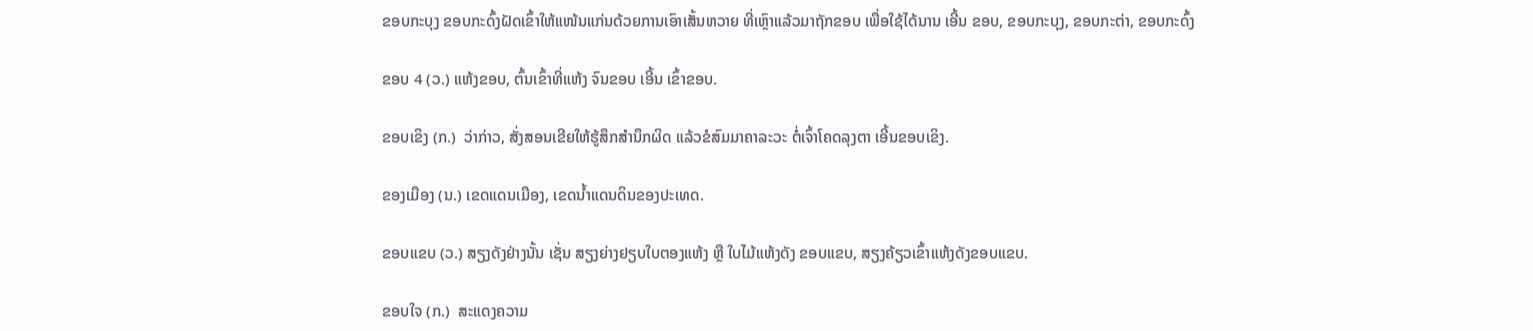ຂອບກະບຸງ ຂອບກະດົ້ງຝັດເຂົ້າໃຫ້ແໜ້ນແກ່ນດ້ວຍການເອົາເສັ້ນຫວາຍ ທີ່ເຫຼົາແລ້ວມາຖັກຂອບ ເພື່ອໃຊ້ໄດ້ນານ ເອີ້ນ ຂອບ, ຂອບກະບຸງ, ຂອບກະຕ່າ, ຂອບກະດົ້ງ

ຂອບ 4 (ວ.) ແຫ້ງຂອບ, ຕົ້ນເຂົ້າທີ່ແຫ້ງ ຈົນຂອບ ເອີ້ນ ເຂົ້າຂອບ.

ຂອບເຂິງ (ກ.)  ວ່າກ່າວ, ສັ່ງສອນເຂີຍໃຫ້ຮູ້ສຶກສໍານຶກຜິດ ແລ້ວຂໍສົມມາຄາລະວະ ຕໍ່ເຈົ້າໂຄດລຸງຕາ ເອີ້ນຂອບເຂິງ.

ຂອງເມືອງ (ນ.) ເຂດແດນເມືອງ, ເຂດນໍ້າແດນດິນຂອງປະເທດ.

ຂອບແຂບ (ວ.) ສຽງດັງຢ່າງນັ້ນ ເຊັ່ນ ສຽງຍ່າງຢຽບໃບຕອງແຫ້ງ ຫຼື ໃບໄມ້ແຫ້ງດັງ ຂອບແຂບ, ສຽງຄ້ຽວເຂົ້າແຫ້ງດັງຂອບແຂບ.

ຂອບໃຈ (ກ.)  ສະແດງຄວາມ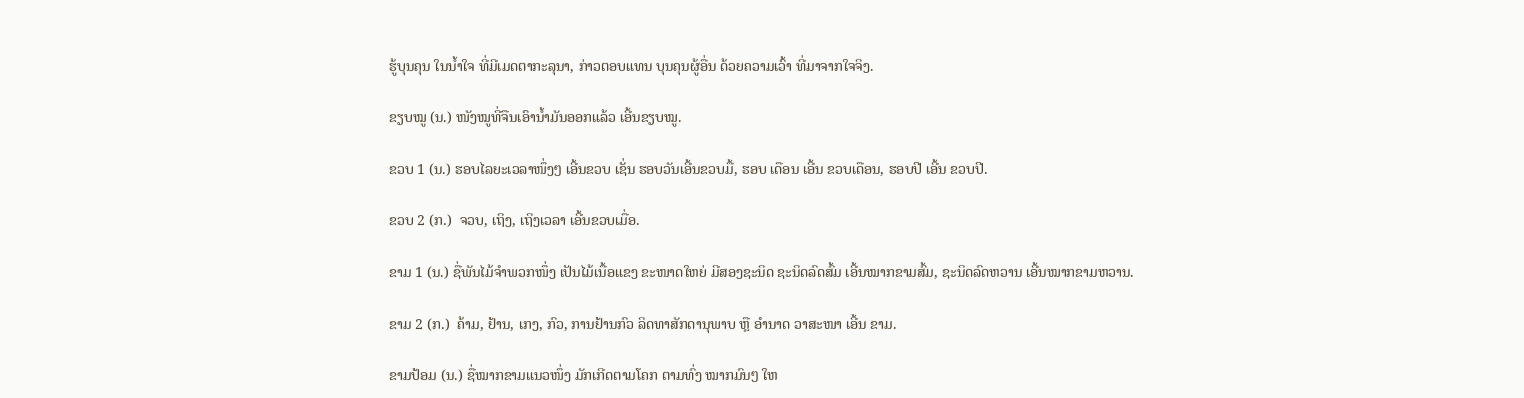ຮູ້ບຸນຄຸນ ໃນນໍ້າໃຈ ທີ່ມີເມດຕາກະລຸນາ, ກ່າວຕອບແທນ ບຸນຄຸນຜູ້ອື່ນ ດ້ວຍຄວາມເວົ້າ ທີ່ມາຈາກໃຈຈິງ.

ຂຽບໝູ (ນ.) ໜັງໝູທີ່ຈືນເອົານໍ້າມັນອອກແລ້ວ ເອີ້ນຂຽບໝູ.

ຂວບ 1 (ນ.) ຮອບໄລຍະເວລາໜຶ່ງໆ ເອີ້ນຂວບ ເຊັ່ນ ຮອບວັນເອີ້ນຂວບມື້, ຮອບ ເດືອນ ເອີ້ນ ຂວບເດືອນ, ຮອບປີ ເອີ້ນ ຂວບປີ.

ຂວບ 2 (ກ.)  ຈວບ, ເຖິງ, ເຖິງເວລາ ເອີ້ນຂວບເມື່ອ.

ຂາມ 1 (ນ.) ຊື່ພັນໄມ້ຈໍາພວກໜຶ່ງ ເປັນໄມ້ເນື້ອແຂງ ຂະໜາດໃຫຍ່ ມີສອງຊະນິດ ຊະນິດລົດສົ້ມ ເອີ້ນໝາກຂາມສົ້ມ, ຊະນິດລົດຫວານ ເອີ້ນໝາກຂາມຫວານ.

ຂາມ 2 (ກ.)  ຄ້າມ, ຢ້ານ, ເກງ, ກົວ, ການຢ້ານກົວ ລິດທາສັກດານຸພາບ ຫຼື ອໍານາດ ວາສະໜາ ເອີ້ນ ຂາມ.

ຂາມປ້ອມ (ນ.) ຊື່ໝາກຂາມແນວໜຶ່ງ ມັກເກີດຕາມໂຄກ ຕາມທົ່ງ ໝາກມົນໆ ໃຫ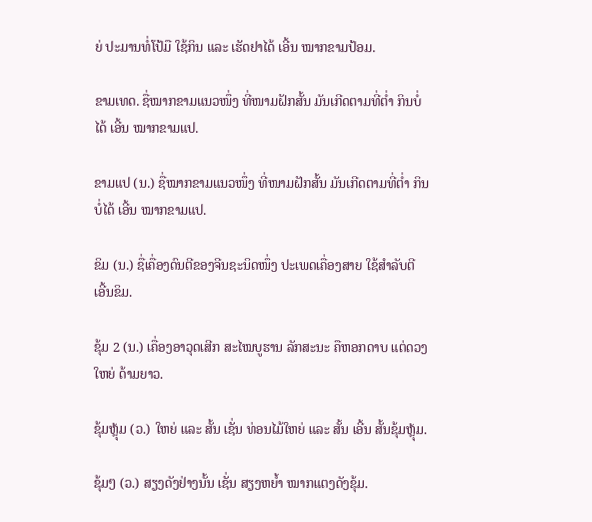ຍ່ ປະມານທໍ່ໂປ້ມື ໃຊ້ກິນ ແລະ ເຮັດຢາໄດ້ ເອີ້ນ ໝາກຂາມປ້ອມ.

ຂາມເທດ. ຊື່ໝາກຂາມແນວໜຶ່ງ ທີ່ໜາມຝັກສັ້ນ ມັນເກີດຕາມທີ່ຕໍ່າ ກິນບໍ່ໄດ້ ເອີ້ນ ໝາກຂາມແປ.

ຂາມແປ (ນ.) ຊື່ໝາກຂາມແນວໜຶ່ງ ທີ່ໜາມຝັກສັ້ນ ມັນເກີດຕາມທີ່ຕໍ່າ ກິນບໍ່ໄດ້ ເອີ້ນ ໝາກຂາມແປ.

ຂິມ (ນ.) ຊື່ເຄື່ອງດົນຕີຂອງຈີນຊະນິດໜຶ່ງ ປະເພດເຄື່ອງສາຍ ໃຊ້ສໍາລັບຕີ ເອີ້ນຂິມ.

ຂຸ້ມ 2 (ນ.) ເຄື່ອງອາວຸດເສີກ ສະໄໝບູຮານ ລັກສະນະ ຄືຫອກດາບ ແຕ່ດວງໃຫຍ່ ດ້າມຍາວ.

ຂຸ້ມຫຼຸ້ມ (ວ.) ໃຫຍ່ ແລະ ສັ້ນ ເຊັ່ນ ທ່ອນໄມ້ໃຫຍ່ ແລະ ສັ້ນ ເອີ້ນ ສັ້ນຂຸ້ມຫຼຸ້ມ.

ຂຸ້ມໆ (ວ.) ສຽງດັງຢ່າງນັ້ນ ເຊັ່ນ ສຽງຫຍໍ້າ ໝາກແຕງດັງຂຸ້ມ.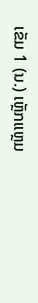ເຂັມ 1 (ນ.) ເຫຼັກແຫຼມ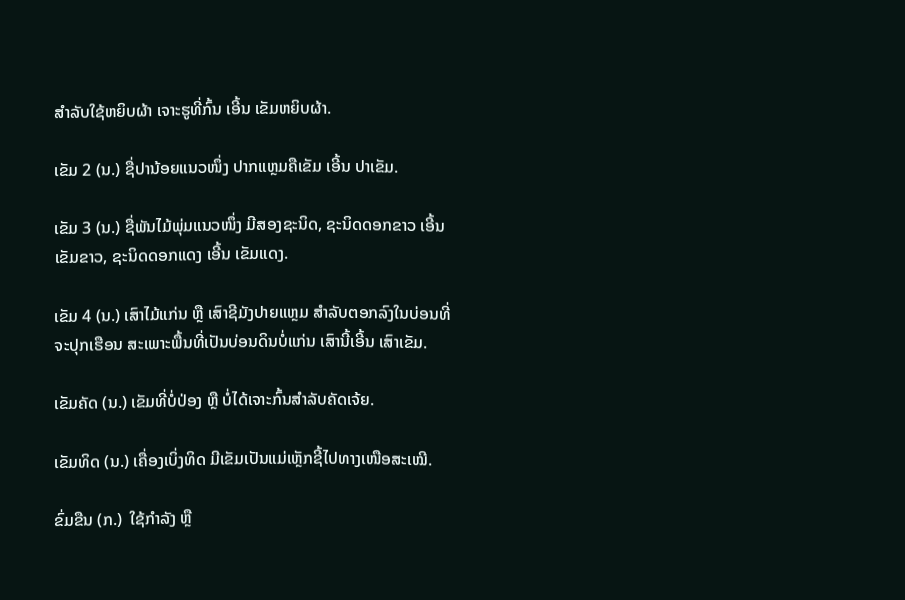ສໍາລັບໃຊ້ຫຍິບຜ້າ ເຈາະຮູທີ່ກົ້ນ ເອີ້ນ ເຂັມຫຍິບຜ້າ.

ເຂັມ 2 (ນ.) ຊື່ປານ້ອຍແນວໜຶ່ງ ປາກແຫຼມຄືເຂັມ ເອີ້ນ ປາເຂັມ.

ເຂັມ 3 (ນ.) ຊື່ພັນໄມ້ພຸ່ມແນວໜຶ່ງ ມີສອງຊະນິດ, ຊະນິດດອກຂາວ ເອີ້ນ ເຂັມຂາວ, ຊະນິດດອກແດງ ເອີ້ນ ເຂັມແດງ.

ເຂັມ 4 (ນ.) ເສົາໄມ້ແກ່ນ ຫຼື ເສົາຊີມັງປາຍແຫຼມ ສໍາລັບຕອກລົງໃນບ່ອນທີ່ ຈະປຸກເຮືອນ ສະເພາະພື້ນທີ່ເປັນບ່ອນດິນບໍ່ແກ່ນ ເສົານີ້ເອີ້ນ ເສົາເຂັມ.

ເຂັມຄັດ (ນ.) ເຂັມທີ່ບໍ່ປ່ອງ ຫຼື ບໍ່ໄດ້ເຈາະກົ້ນສໍາລັບຄັດເຈ້ຍ.

ເຂັມທິດ (ນ.) ເຄື່ອງເບິ່ງທິດ ມີເຂັມເປັນແມ່ເຫຼັກຊີ້ໄປທາງເໜືອສະເໝີ.

ຂົ່ມຂືນ (ກ.)  ໃຊ້ກໍາລັງ ຫຼື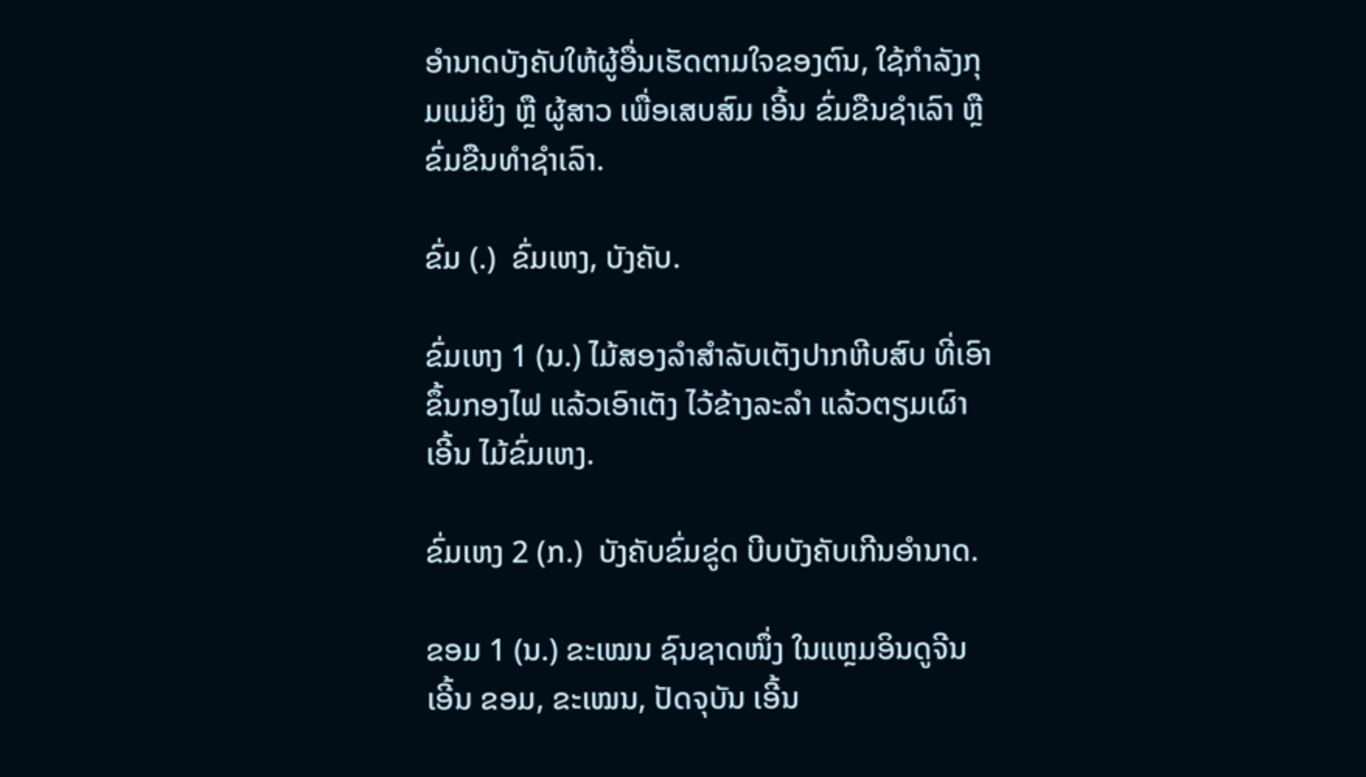ອໍານາດບັງຄັບໃຫ້ຜູ້ອື່ນເຮັດຕາມໃຈຂອງຕົນ, ໃຊ້ກໍາລັງກຸມແມ່ຍິງ ຫຼື ຜູ້ສາວ ເພື່ອເສບສົມ ເອີ້ນ ຂົ່ມຂືນຊໍາເລົາ ຫຼື ຂົ່ມຂືນທໍາຊໍາເລົາ.

ຂົ່ມ (.)  ຂົ່ມເຫງ, ບັງຄັບ.

ຂົ່ມເຫງ 1 (ນ.) ໄມ້ສອງລໍາສໍາລັບເຕັງປາກຫີບສົບ ທີ່ເອົາຂຶ້ນກອງໄຟ ແລ້ວເອົາເຕັງ ໄວ້ຂ້າງລະລໍາ ແລ້ວຕຽມເຜົາ ເອີ້ນ ໄມ້ຂົ່ມເຫງ.

ຂົ່ມເຫງ 2 (ກ.)  ບັງຄັບຂົ່ມຂູ່ດ ບີບບັງຄັບເກີນອໍານາດ.

ຂອມ 1 (ນ.) ຂະເໝນ ຊົນຊາດໜຶ່ງ ໃນແຫຼມອິນດູຈີນ ເອີ້ນ ຂອມ, ຂະເໝນ, ປັດຈຸບັນ ເອີ້ນ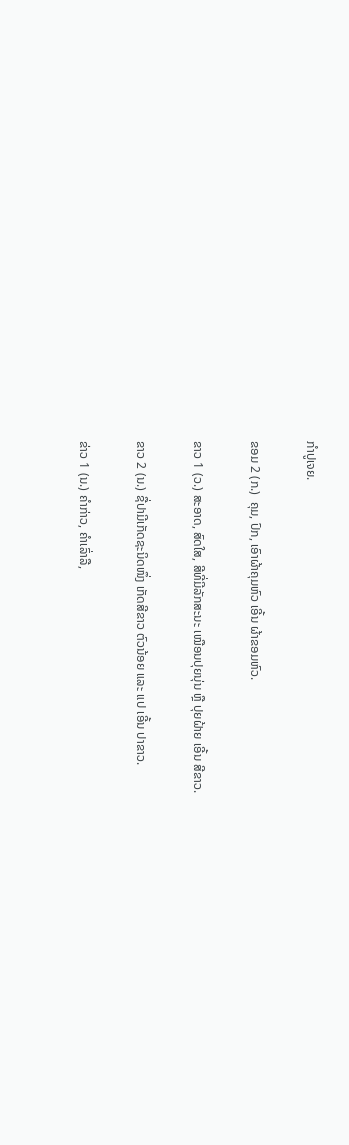ກໍາປູເຈຍ.

ຂອມ 2 (ກ.)  ຄຸມ, ປົກ, ເອົາຜ້າຄຸມຫົວ ເອີ້ນ ຜ້າຂອມຫົວ.

ຂາວ 1 (ວ.) ສະອາດ, ສົດໃສ, ສີທີ່ມີລັກສະນະ ເໝືອນປຸຍນຸ່ນ ຫຼື ປຸຍຝ້າຍ ເອີ້ນ ສີຂາວ.

ຂາວ 2 (ນ.) ຊື່ປາມີເກັດຊະນິດໜຶ່ງ ເກັດສີຂາວ ຕົວນ້ອຍ ແລະ ແປ ເອີ້ນ ປາຂາວ.

ຂ່າວ 1 (ນ.) ຄໍາກ່າວ, ຄໍາເລົ່າລື,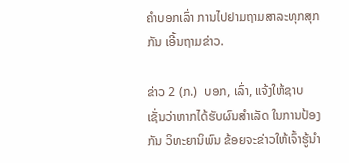ຄໍາບອກເລົ່າ ການໄປຢາມຖາມສາລະທຸກສຸກກັນ ເອີ້ນຖາມຂ່າວ.

ຂ່າວ 2 (ກ.)  ບອກ, ເລົ່າ, ແຈ້ງໃຫ້ຊາບ ເຊັ່ນວ່າຫາກໄດ້ຮັບຜົນສໍາເລັດ ໃນການປ້ອງກັນ ວິທະຍານິພົນ ຂ້ອຍຈະຂ່າວໃຫ້ເຈົ້າຮູ້ນໍາ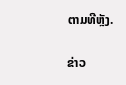ຕາມທີຫຼັງ.

ຂ່າວ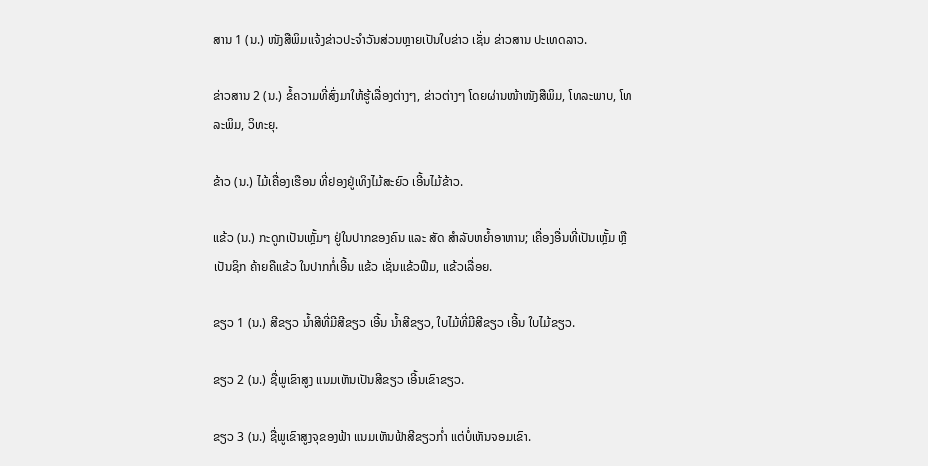ສານ 1 (ນ.) ໜັງສືພິມແຈ້ງຂ່າວປະຈໍາວັນສ່ວນຫຼາຍເປັນໃບຂ່າວ ເຊັ່ນ ຂ່າວສານ ປະເທດລາວ.

ຂ່າວສານ 2 (ນ.) ຂໍ້ຄວາມທີ່ສົ່ງມາໃຫ້ຮູ້ເລື່ອງຕ່າງໆ, ຂ່າວຕ່າງໆ ໂດຍຜ່ານໜ້າໜັງສືພິມ, ໂທລະພາບ, ໂທລະພິມ, ວິທະຍຸ.

ຂ້າວ (ນ.) ໄມ້ເຄື່ອງເຮືອນ ທີ່ຢອງຢູ່ເທິງໄມ້ສະຍົວ ເອີ້ນໄມ້ຂ້າວ.

ແຂ້ວ (ນ.) ກະດູກເປັນເຫຼັ້ມໆ ຢູ່ໃນປາກຂອງຄົນ ແລະ ສັດ ສໍາລັບຫຍໍ້າອາຫານ; ເຄື່ອງອື່ນທີ່ເປັນເຫຼັ້ມ ຫຼື ເປັນຊິກ ຄ້າຍຄືແຂ້ວ ໃນປາກກໍ່ເອີ້ນ ແຂ້ວ ເຊັ່ນແຂ້ວຟືມ, ແຂ້ວເລື່ອຍ.

ຂຽວ 1 (ນ.) ສີຂຽວ ນໍ້າສີທີ່ມີສີຂຽວ ເອີ້ນ ນໍ້າສີຂຽວ, ໃບໄມ້ທີ່ມີສີຂຽວ ເອີ້ນ ໃບໄມ້ຂຽວ.

ຂຽວ 2 (ນ.) ຊື່ພູເຂົາສູງ ແນມເຫັນເປັນສີຂຽວ ເອີ້ນເຂົາຂຽວ.

ຂຽວ 3 (ນ.) ຊື່ພູເຂົາສູງຈຸຂອງຟ້າ ແນມເຫັນຟ້າສີຂຽວກໍ່າ ແຕ່ບໍ່ເຫັນຈອມເຂົາ.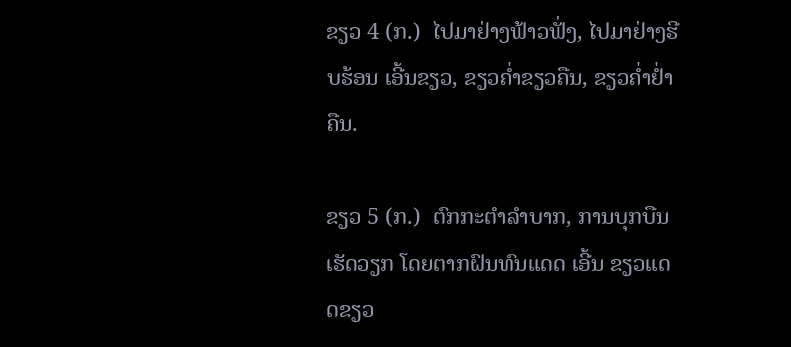ຂຽວ 4 (ກ.)  ໄປມາຢ່າງຟ້າວຟັ່ງ, ໄປມາຢ່າງຮີບຮ້ອນ ເອີ້ນຂຽວ, ຂຽວຄໍ່າຂຽວຄືນ, ຂຽວຄໍ່າຢ່ຳຄືນ.

ຂຽວ 5 (ກ.)  ຕົກກະຕໍາລໍາບາກ, ການບຸກບືນເຮັດວຽກ ໂດຍຕາກຝົນທົນແດດ ເອີ້ນ ຂຽວແດດຂຽວ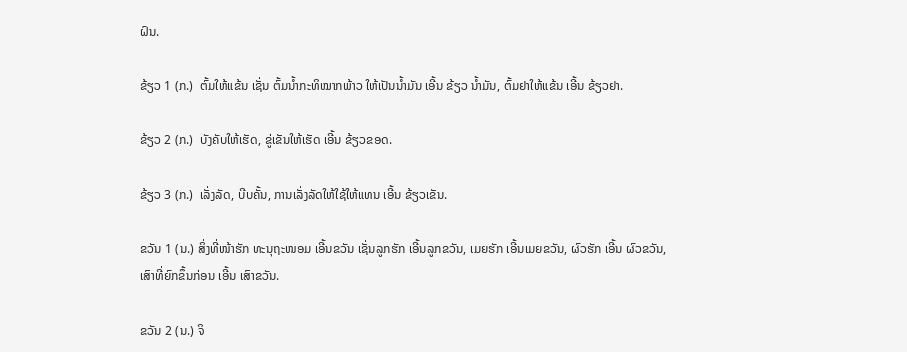ຝົນ.

ຂ້ຽວ 1 (ກ.)  ຕົ້ມໃຫ້ແຂ້ນ ເຊັ່ນ ຕົ້ມນໍ້າກະທິໝາກພ້າວ ໃຫ້ເປັນນໍ້າມັນ ເອີ້ນ ຂ້ຽວ ນໍ້າມັນ, ຕົ້ມຢາໃຫ້ແຂ້ນ ເອີ້ນ ຂ້ຽວຢາ.

ຂ້ຽວ 2 (ກ.)  ບັງຄັບໃຫ້ເຮັດ, ຂູ່ເຂັນໃຫ້ເຮັດ ເອີ້ນ ຂ້ຽວຂອດ.

ຂ້ຽວ 3 (ກ.)  ເລັ່ງລັດ, ບີບຄັ້ນ, ການເລັ່ງລັດໃຫ້ໃຊ້ໃຫ້ແທນ ເອີ້ນ ຂ້ຽວເຂັນ.

ຂວັນ 1 (ນ.) ສິ່ງທີ່ໜ້າຮັກ ທະນຸຖະໜອມ ເອີ້ນຂວັນ ເຊັ່ນລູກຮັກ ເອີ້ນລູກຂວັນ, ເມຍຮັກ ເອີ້ນເມຍຂວັນ, ຜົວຮັກ ເອີ້ນ ຜົວຂວັນ, ເສົາທີ່ຍົກຂຶ້ນກ່ອນ ເອີ້ນ ເສົາຂວັນ.

ຂວັນ 2 (ນ.) ຈິ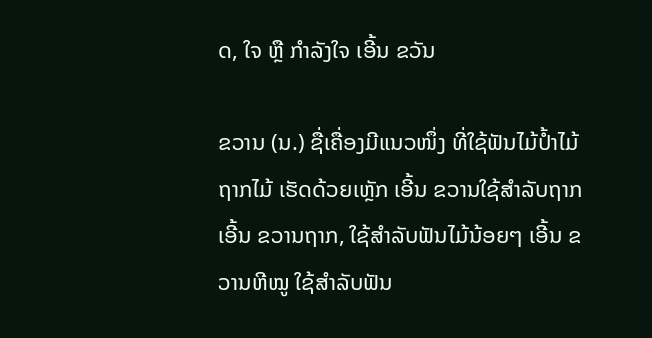ດ, ໃຈ ຫຼື ກໍາລັງໃຈ ເອີ້ນ ຂວັນ

ຂວານ (ນ.) ຊື່ເຄື່ອງມີແນວໜຶ່ງ ທີ່ໃຊ້ຟັນໄມ້ປໍ້າໄມ້ ຖາກໄມ້ ເຮັດດ້ວຍເຫຼັກ ເອີ້ນ ຂວານໃຊ້ສໍາລັບຖາກ ເອີ້ນ ຂວານຖາກ, ໃຊ້ສໍາລັບຟັນໄມ້ນ້ອຍໆ ເອີ້ນ ຂວານຫີໝູ ໃຊ້ສໍາລັບຟັນ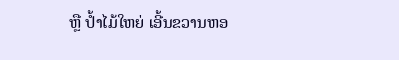ຫຼື ປໍ້າໄມ້ໃຫຍ່ ເອີ້ນຂວານຫອ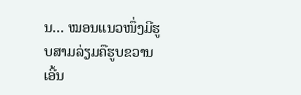ນ… ໝອນແນວໜຶ່ງມີຮູບສາມລ່ຽມຄືຮູບຂວານ ເອີ້ນ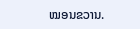ໝອນຂວານ.